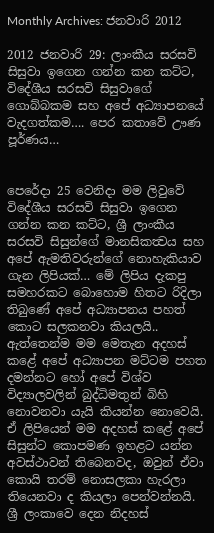Monthly Archives: ජනවාරි 2012

2012 ජනවාරි 29: ලාංකීය සරසවි සිසුවා ඉගෙන ගන්න කන කට්ට, විදේශීය සරසවි සිසුවාගේ ගොබ්බකම සහ අපේ අධ්‍යාපනයේ වැදගත්කම…. පෙර කතාවේ ඌණ පූර්ණය…


පෙරේදා 25 වෙනිදා මම ලිවුවේ විදේශීය සරසවි සිසුවා ඉගෙන ගන්න කන කට්ට, ශ්‍රී ලාංකීය සරසවි සිසුන්ගේ මානසිකත්‍වය සහ අපේ ඇමතිවරුන්ගේ නොහැකියාව ගැන ලිපියක්… මේ ලිපිය දැකපු සමහරකට බොහොම හිතට රිදිලා තිබුණේ අපේ අධ්‍යාපනය පහත් කොට සලකනවා කියලයි.. ඇත්තෙන්ම මම මෙතැන අදහස් කළේ අපේ අධ්‍යාපන මට්ටම පහත දමන්නට හෝ අපේ විශ්ව විද්‍යාලවලින් බුද්ධිමතුන් බිහි නොවනවා යැයි කියන්න නොවෙයි. ඒ ලිපියෙන් මම අදහස් කළේ අපේ සිසුන්ට කොපමණ ඉහළට යන්න අවස්ථාවන් තිබෙනවද, ඔවුන් ඒවා කොයි තරම් නොසලකා හැරලා තියෙනවා ද කියලා පෙන්වන්නයි. ශ්‍රී ලංකාවෙ දෙන නිදහස්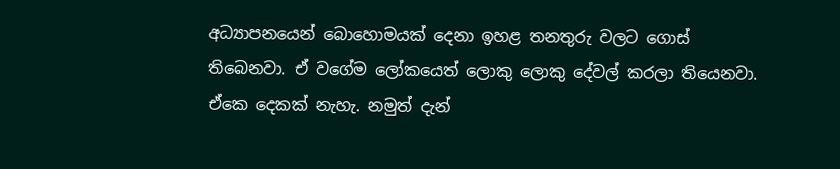අධ්‍යාපනයෙන් බොහොමයක් දෙනා ඉහළ තනතුරු වලට ගොස් තිබෙනවා. ඒ වගේම ලෝකයෙත් ලොකු ලොකු දේවල් කරලා තියෙනවා. ඒකෙ දෙකක් නැහැ. නමුත් දැන්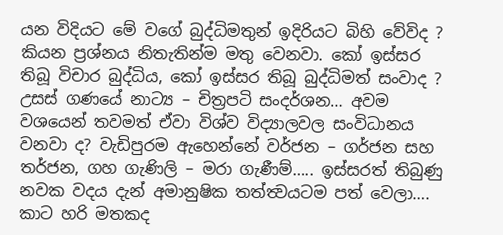යන විදියට මේ වගේ බුද්ධිමතුන් ඉදිරියට බිහි වේවිද ? කියන ප්‍රශ්නය නිතැතින්ම මතු වෙනවා. කෝ ඉස්සර තිබූ විචාර බුද්ධිය, කෝ ඉස්සර තිබූ බුද්ධිමත් සංවාද ? උසස් ගණයේ නාට්‍ය – චිත්‍රපටි සංදර්ශන… අවම වශයෙන් තවමත් ඒවා විශ්ව විද්‍යාලවල සංවිධානය වනවා ද? වැඩිපුරම ඇහෙන්නේ වර්ජන – ගර්ජන සහ තර්ජන, ගහ ගැණිලි – මරා ගැණීම්….. ඉස්සරත් තිබුණු නවක වදය දැන් අමානුෂික තත්ත්‍වයටම පත් වෙලා…. කාට හරි මතකද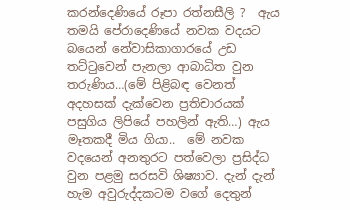කරන්දෙණියේ රූපා රත්නසීලි ?  ඇය තමයි පේරාදෙණියේ නවක වදයට බයෙන් නේවාසිකාගාරයේ උඩ තට්ටුවෙන් පැනලා ආබාධිත වුන තරුණිය…(මේ පිළිබඳ වෙනත් අදහසක් දැක්වෙන ප්‍රතිචාරයක් පසුගිය ලිපියේ පහලින් ඇති…) ඇය මෑතකදී මිය ගියා..  මේ නවක වදයෙන් අනතුරට පත්වෙලා ප්‍රසිද්ධ වුන පළමු සරසවි ශිෂ්‍යාව. දැන් දැන් හැම අවුරුද්දකටම වගේ දෙතුන්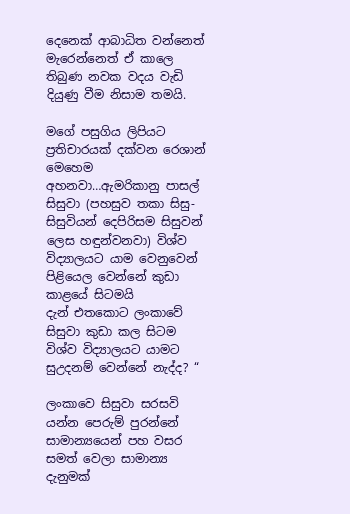දෙනෙක් ආබාධිත වන්නෙත් මැරෙන්නෙත් ඒ කාලෙ තිබුණ නවක වදය වැඩි දියුණු වීම නිසාම තමයි.

මගේ පසුගිය ලිපියට ප්‍රතිචාරයක් දක්වන රෙශාන් මෙහෙම අහනවා…ඇමරිකානු පාසල් සිසුවා (පහසුව තකා සිසු-සිසුවියන් දෙපිරිසම සිසුවන් ලෙස හඳුන්වනවා) විශ්ව විද්‍යාලයට යාම වෙනුවෙන් පිළියෙල වෙන්නේ කුඩා කාළයේ සිටමයි
දැන් එතකොට ලංකාවේ සිසුවා කුඩා කල සිටම විශ්ව විද්‍යාලයට යාමට සුඋදනම් වෙන්නේ නැද්ද? “

ලංකාවෙ සිසුවා සරසවි යන්න පෙරුම් පුරන්නේ සාමාන්‍යයෙන් පහ වසර සමත් වෙලා සාමාන්‍ය දැනුමක්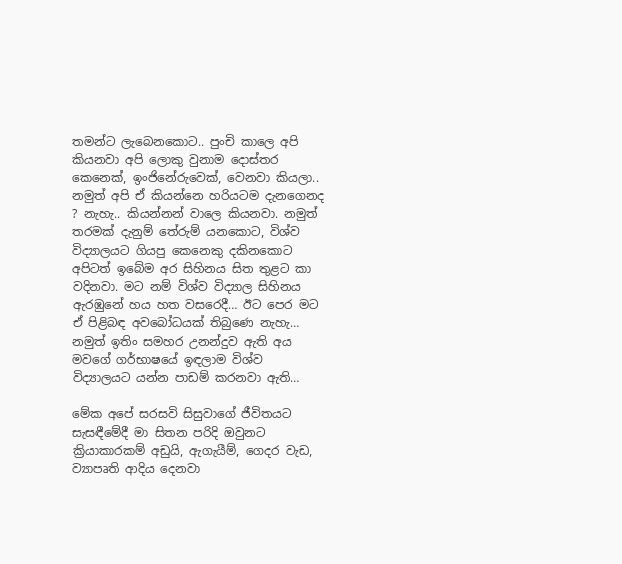තමන්ට ලැබෙනකොට.. පුංචි කාලෙ අපි කියනවා අපි ලොකු වුනාම දොස්තර කෙනෙක්, ඉංජිනේරුවෙක්, වෙනවා කියලා.. නමුත් අපි ඒ කියන්නෙ හරියටම දැනගෙනද ? නැහැ.. කියන්නන් වාලෙ කියනවා. නමුත් තරමක් දැනුම් තේරුම් යනකොට, විශ්ව විද්‍යාලයට ගියපු කෙනෙකු දකිනකොට අපිටත් ඉබේම අර සිහිනය සිත තුළට කා වදිනවා. මට නම් විශ්ව විද්‍යාල සිහිනය ඇරඹුනේ හය හත වසරෙදී… ඊට පෙර මට ඒ පිළිබඳ අවබෝධයක් තිබුණෙ නැහැ… නමුත් ඉතිං සමහර උනන්දුව ඇති අය මවගේ ගර්භාෂයේ ඉඳලාම විශ්ව විද්‍යාලයට යන්න පාඩම් කරනවා ඇති…

මේක අපේ සරසවි සිසුවාගේ ජීවිතයට සැසඳීමේදී මා සිතන පරිදි ඔවුනට ක්‍රියාකාරකම් අඩුයි, ඇගැයීම්, ගෙදර වැඩ, ව්‍යාපෘති ආදිය දෙනවා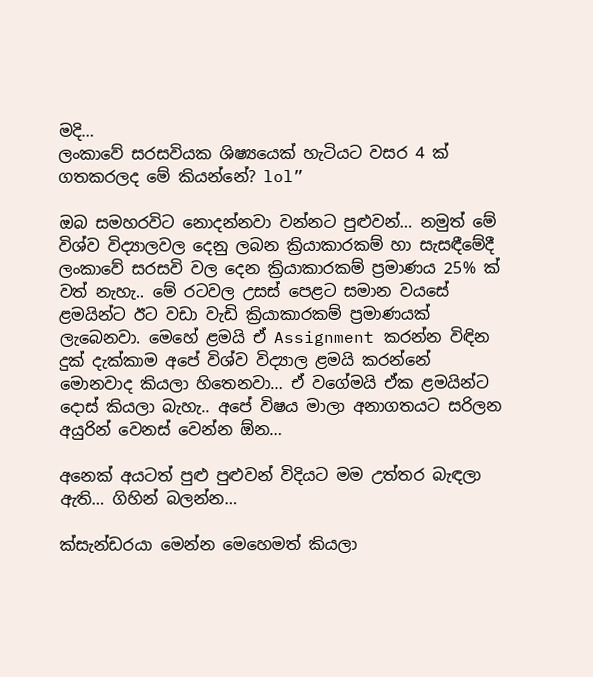මදි…
ලංකාවේ සරසවියක ශිෂ්‍යයෙක් හැටියට වසර 4 ක් ගතකරලද මේ කියන්නේ? lol”

ඔබ සමහරවිට නොදන්නවා වන්නට පුළුවන්… නමුත් මේ විශ්ව විද්‍යාලවල දෙනු ලබන ක්‍රියාකාරකම් හා සැසඳීමේදී ලංකාවේ සරසවි වල දෙන ක්‍රියාකාරකම් ප්‍රමාණය 25% ක් වත් නැහැ.. මේ රටවල උසස් පෙළට සමාන වයසේ ළමයින්ට ඊට වඩා වැඩි ක්‍රියාකාරකම් ප්‍රමාණයක් ලැබෙනවා. මෙහේ ළමයි ඒ Assignment කරන්න විඳින දුක් දැක්කාම අපේ විශ්ව විද්‍යාල ළමයි කරන්නේ මොනවාද කියලා හිතෙනවා… ඒ වගේමයි ඒක ළමයින්ට දොස් කියලා බැහැ.. අපේ විෂය මාලා අනාගතයට සරිලන අයුරින් වෙනස් වෙන්න ඕන…

අනෙක් අයටත් පුළු පුළුවන් විදියට මම උත්තර බැඳලා ඇති… ගිහින් බලන්න…

ක්සැන්ඩරයා මෙන්න මෙහෙමත් කියලා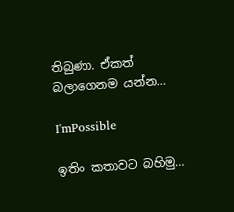තිබුණා. ඒකත් බලාගෙනම යන්න…

I'mPossible

ඉතිං කතාවට බහිමු…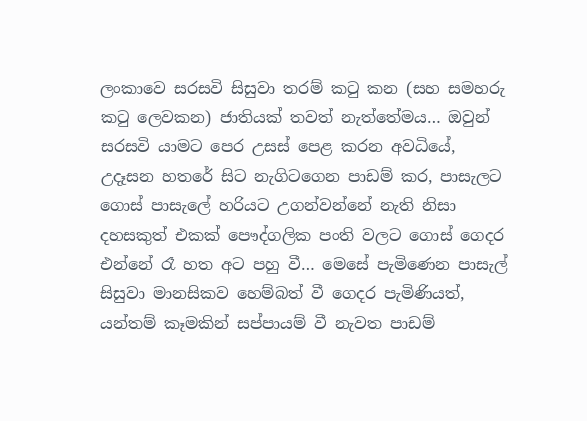ලංකාවෙ සරසවි සිසුවා තරම් කටු කන (සහ සමහරු කටු ලෙවකන) ජාතියක් තවත් නැත්තේමය… ඔවුන් සරසවි යාමට පෙර උසස් පෙළ කරන අවධියේ, උදෑසන හතරේ සිට නැගිටගෙන පාඩම් කර, පාසැලට ගොස් පාසැලේ හරියට උගන්වන්නේ නැති නිසා දහසකුත් එකක් පෞද්ගලික පංති වලට ගොස් ගෙදර එන්නේ රෑ හත අට පහු වී… මෙසේ පැමිණෙන පාසැල් සිසුවා මානසිකව හෙම්බත් වී ගෙදර පැමිණියත්, යන්තම් කෑමකින් සප්පායම් වී නැවත පාඩම්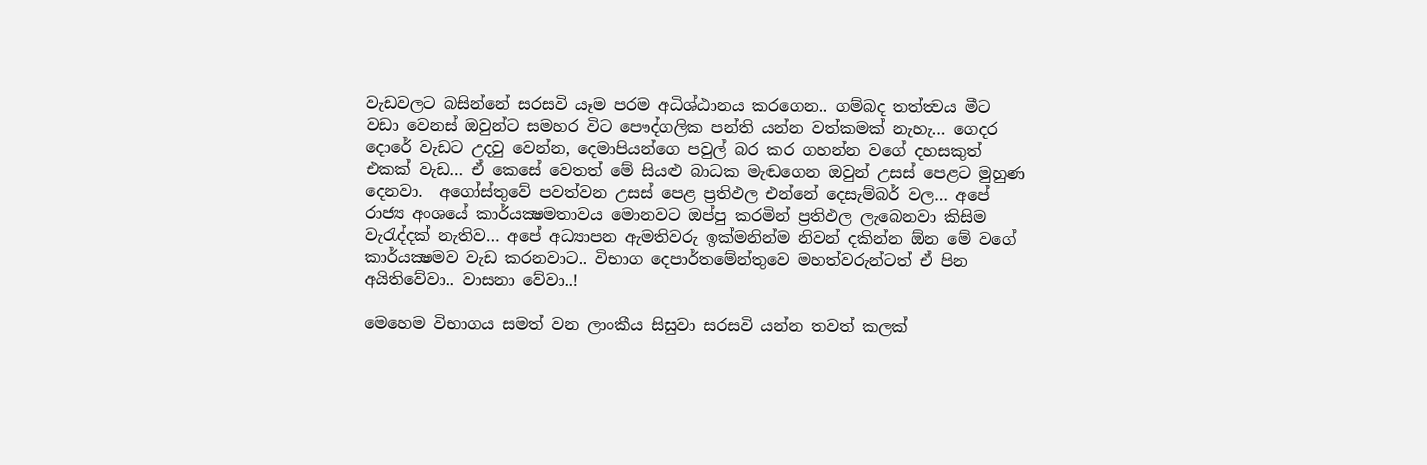වැඩවලට බසින්නේ සරසවි යෑම පරම අධිශ්ඨානය කරගෙන.. ගම්බද තත්ත්‍වය මීට වඩා වෙනස් ඔවුන්ට සමහර විට පෞද්ගලික පන්ති යන්න වත්කමක් නැහැ… ගෙදර දොරේ වැඩට උදවු වෙන්න, දෙමාපියන්ගෙ පවුල් බර කර ගහන්න වගේ දහසකුත් එකක් වැඩ… ඒ කෙසේ වෙතත් මේ සියළු බාධක මැඬගෙන ඔවුන් උසස් පෙළට මුහුණ දෙනවා.  අගෝස්තුවේ පවත්වන උසස් පෙළ ප්‍රතිඵල එන්නේ දෙසැම්බර් වල… අපේ රාජ්‍ය අංශයේ කාර්යක්‍ෂමතාවය මොනවට ඔප්පු කරමින් ප්‍රතිඵල ලැබෙනවා කිසිම වැරැද්දක් නැතිව… අපේ අධ්‍යාපන ඇමතිවරු ඉක්මනින්ම නිවන් දකින්න ඕන මේ වගේ කාර්යක්‍ෂමව වැඩ කරනවාට.. විභාග දෙපාර්තමේන්තුවෙ මහත්වරුන්ටත් ඒ පින අයිතිවේවා.. වාසනා වේවා..!

මෙහෙම විභාගය සමත් වන ලාංකීය සිසුවා සරසවි යන්න තවත් කලක්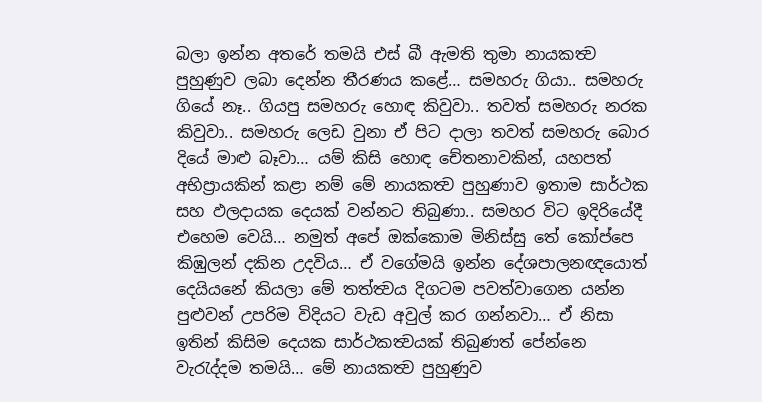බලා ඉන්න අතරේ තමයි එස් බී ඇමති තුමා නායකත්‍ව පුහුණුව ලබා දෙන්න තීරණය කළේ… සමහරු ගියා.. සමහරු ගියේ නෑ.. ගියපු සමහරු හොඳ කිවුවා.. තවත් සමහරු නරක කිවුවා.. සමහරු ලෙඩ වුනා ඒ පිට දාලා තවත් සමහරු බොර දියේ මාළු බෑවා… යම් කිසි හොඳ චේතනාවකින්, යහපත් අභිප්‍රායකින් කළා නම් මේ නායකත්‍ව පුහුණාව ඉතාම සාර්ථක සහ ඵලදායක දෙයක් වන්නට තිබුණා.. සමහර විට ඉදිරියේදී එහෙම වෙයි… නමුත් අපේ ඔක්කොම මිනිස්සු තේ කෝප්පෙ කිඹුලන් දකින උදවිය… ඒ වගේමයි ඉන්න දේශපාලනඥයොත් දෙයියනේ කියලා මේ තත්ත්‍වය දිගටම පවත්වාගෙන යන්න පුළුවන් උපරිම විදියට වැඩ අවුල් කර ගන්නවා… ඒ නිසා ඉතින් කිසිම දෙයක සාර්ථකත්‍වයක් තිබුණත් පේන්නෙ වැරැද්දම තමයි… මේ නායකත්‍ව පුහුණුව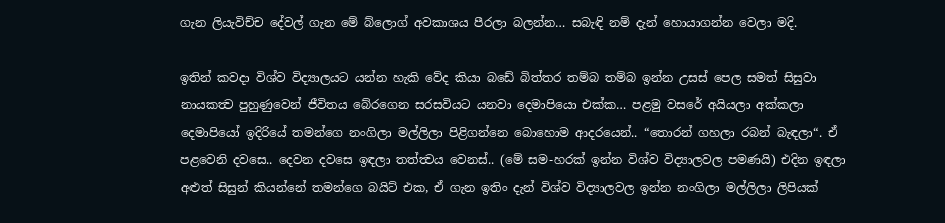ගැන ලියැවිච්ච දේවල් ගැන මේ බ්ලොග් අවකාශය පීරලා බලන්න… සබැඳි නම් දැන් හොයාගන්න වෙලා මදි.

ඉතින් කවදා විශ්ව විද්‍යාලයට යන්න හැකි වේද කියා බඩේ බිත්තර තම්බ තම්බ ඉන්න උසස් පෙල සමත් සිසුවා නායකත්‍ව පුහුණුවෙන් ජීවිතය බේරගෙන සරසවියට යනවා දෙමාපියො එක්ක… පළමු වසරේ අයියලා අක්කලා දෙමාපියෝ ඉදිරියේ තමන්ගෙ නංගිලා මල්ලිලා පිළිගන්නෙ බොහොම ආදරයෙන්.. “තොරන් ගහලා රබන් බැඳලා“. ඒ පළවෙනි දවසෙ.. දෙවන දවසෙ ඉඳලා තත්ත්‍වය වෙනස්.. (මේ සම-හරක් ඉන්න විශ්ව විද්‍යාලවල පමණයි) එදින ඉඳලා අළුත් සිසුන් කියන්නේ තමන්ගෙ බයිට් එක, ඒ ගැන ඉතිං දැන් විශ්ව විද්‍යාලවල ඉන්න නංගිලා මල්ලිලා ලිපියක්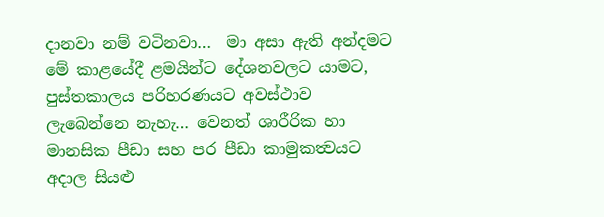දානවා නම් වටිනවා…  මා අසා ඇති අන්දමට මේ කාළයේදී ළමයින්ට දේශනවලට යාමට, පුස්තකාලය පරිහරණයට අවස්ථාව ලැබෙන්නෙ නැහැ… වෙනත් ශාරීරික හා මානසික පීඩා සහ පර පීඩා කාමුකත්‍වයට අදාල සියළු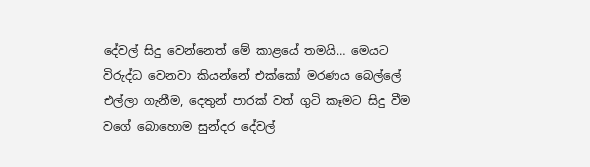දේවල් සිදු වෙන්නෙත් මේ කාළයේ තමයි… මෙයට විරුද්ධ වෙනවා කියන්නේ එක්කෝ මරණය බෙල්ලේ එල්ලා ගැනීම, දෙතුන් පාරක් වත් ගුටි කෑමට සිදු වීම වගේ බොහොම සුන්දර දේවල්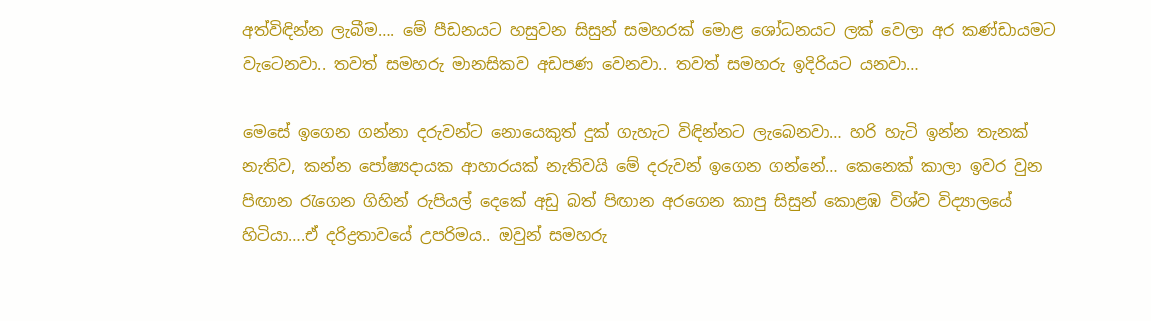අත්විඳින්න ලැබීම…. මේ පීඩනයට හසුවන සිසුන් සමහරක් මොළ ශෝධනයට ලක් වෙලා අර කණ්ඩායමට වැටෙනවා.. තවත් සමහරු මානසිකව අඩපණ වෙනවා.. තවත් සමහරු ඉදිරියට යනවා…

මෙසේ ඉගෙන ගන්නා දරුවන්ට නොයෙකුත් දුක් ගැහැට විඳින්නට ලැබෙනවා… හරි හැටි ඉන්න තැනක් නැතිව, කන්න පෝෂ්‍යදායක ආහාරයක් නැතිවයි මේ දරුවන් ඉගෙන ගන්නේ… කෙනෙක් කාලා ඉවර වුන පිඟාන රැගෙන ගිහින් රුපියල් දෙකේ අඩු බත් පිඟාන අරගෙන කාපු සිසුන් කොළඹ විශ්ව විද්‍යාලයේ හිටියා….ඒ දරිද්‍රතාවයේ උපරිමය.. ඔවුන් සමහරු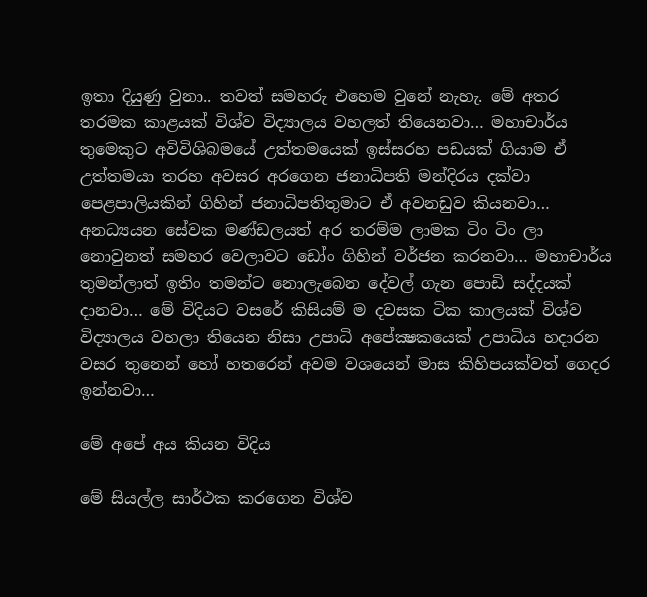ඉතා දියුණු වුනා.. තවත් සමහරු එහෙම වුනේ නැහැ. මේ අතර තරමක කාළයක් විශ්ව විද්‍යාලය වහලත් තියෙනවා… මහාචාර්ය තුමෙකුට අවිවිශිබමයේ උත්තමයෙක් ඉස්සරහ පඩයක් ගියාම ඒ උත්තමයා තරහ අවසර අරගෙන ජනාධිපති මන්දිරය දක්වා පෙළපාලියකින් ගිහින් ජනාධිපතිතුමාට ඒ අවනඩුව කියනවා… අනධ්‍යයන සේවක මණ්ඩලයත් අර තරම්ම ලාමක ටිං ටිං ලා නොවුනත් සමහර වෙලාවට ඩෝං ගිහින් වර්ජන කරනවා… මහාචාර්ය තුමන්ලාත් ඉතිං තමන්ට නොලැබෙන දේවල් ගැන පොඩි සද්දයක් දානවා… මේ විදියට වසරේ කිසියම් ම දවසක ටික කාලයක් විශ්ව විද්‍යාලය වහලා තියෙන නිසා උපාධි අපේක්‍ෂකයෙක් උපාධිය හදාරන වසර තුනෙන් හෝ හතරෙන් අවම වශයෙන් මාස කිහිපයක්වත් ගෙදර ඉන්නවා…

මේ අපේ අය කියන විදිය

මේ සියල්ල සාර්ථක කරගෙන විශ්ව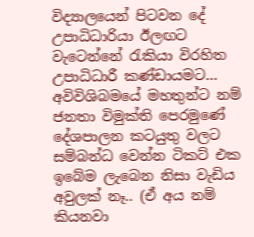විද්‍යාලයෙන් පිටවන දේ උපාධිධාරියා ඊලඟට වැටෙන්නේ රැකියා විරහිත උපාධිධාරී කණ්ඩායමට… අවිවිශිබමයේ මහතුන්ට නම් ජනතා විමුක්ති පෙරමුණේ දේශපාලන කටයුතු වලට සම්බන්ධ වෙන්න ටිකට් එක ඉබේම ලැබෙන නිසා වැඩිය අවුලක් නෑ.. (ඒ අය නම් කියනවා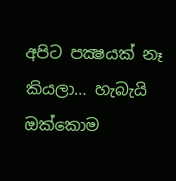අපිට පක්‍ෂයක් නෑ කියලා… හැබැයි ඔක්කොම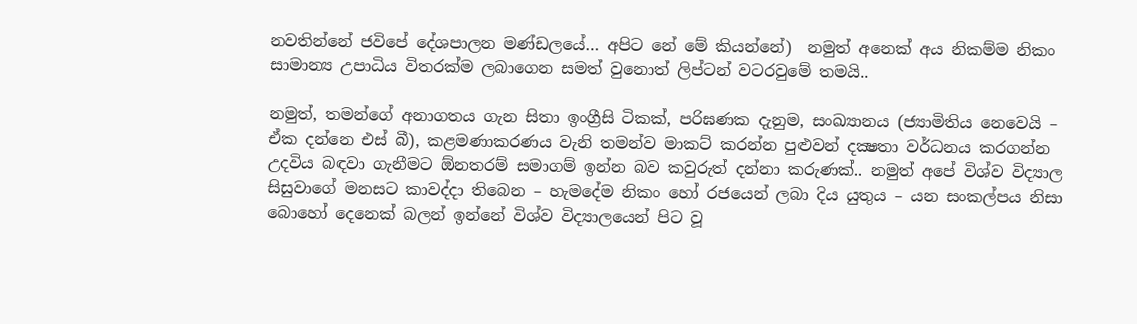නවතින්නේ ජවිපේ දේශපාලන මණ්ඩලයේ… අපිට නේ මේ කියන්නේ)  නමුත් අනෙක් අය නිකම්ම නිකං සාමාන්‍ය උපාධිය විතරක්ම ලබාගෙන සමත් වුනොත් ලිප්ටන් වටරවුමේ තමයි..

නමුත්, තමන්ගේ අනාගතය ගැන සිතා ඉංග්‍රීසි ටිකක්, පරිඝණක දැනුම, සංඛ්‍යානය (ජ්‍යාමිතිය නෙවෙයි – ඒක දන්නෙ එස් බී), කළමණාකරණය වැනි තමන්ව මාකට් කරන්න පුළුවන් දක්‍ෂතා වර්ධනය කරගන්න උදවිය බඳවා ගැනීමට ඕනතරම් සමාගම් ඉන්න බව කවුරුත් දන්නා කරුණක්.. නමුත් අපේ විශ්ව විද්‍යාල සිසුවාගේ මනසට කාවද්දා තිබෙන – හැමදේම නිකං හෝ රජයෙන් ලබා දිය යුතුය – යන සංකල්පය නිසා බොහෝ දෙනෙක් බලන් ඉන්නේ විශ්ව විද්‍යාලයෙන් පිට වූ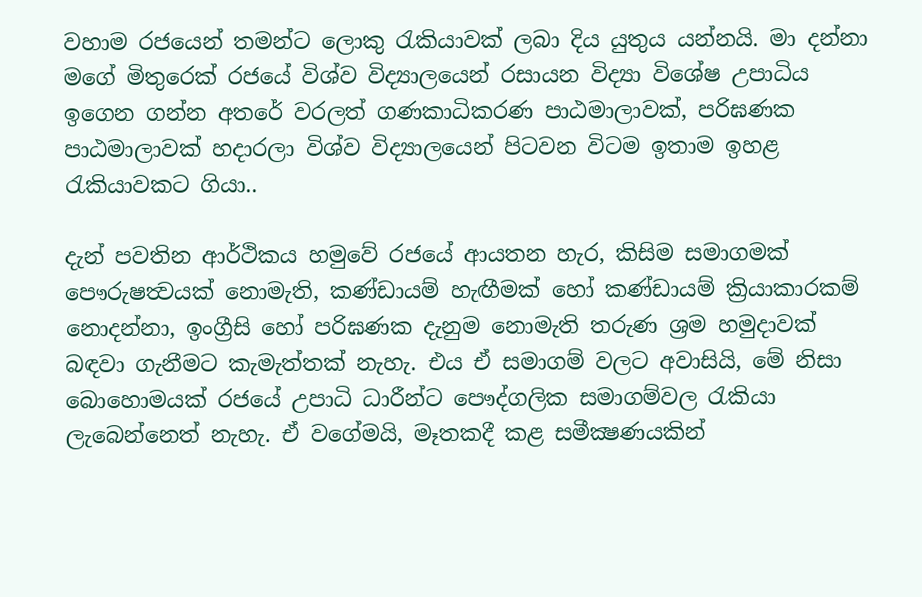වහාම රජයෙන් තමන්ට ලොකු රැකියාවක් ලබා දිය යුතුය යන්නයි. මා දන්නා මගේ මිතුරෙක් රජයේ විශ්ව විද්‍යාලයෙන් රසායන විද්‍යා විශේෂ උපාධිය ඉගෙන ගන්න අතරේ වරලත් ගණකාධිකරණ පාඨමාලාවක්, පරිඝණක පාඨමාලාවක් හදාරලා විශ්ව විද්‍යාලයෙන් පිටවන විටම ඉතාම ඉහළ රැකියාවකට ගියා..

දැන් පවතින ආර්ථිකය හමුවේ රජයේ ආයතන හැර, කිසිම සමාගමක් පෞරුෂත්‍වයක් නොමැති, කණ්ඩායම් හැඟීමක් හෝ කණ්ඩායම් ක්‍රියාකාරකම් නොදන්නා, ඉංග්‍රීසි හෝ පරිඝණක දැනුම නොමැති තරුණ ශ්‍රම හමුදාවක් බඳවා ගැනීමට කැමැත්තක් නැහැ. එය ඒ සමාගම් වලට අවාසියි, මේ නිසා බොහොමයක් රජයේ උපාධි ධාරීන්ට පෞද්ගලික සමාගම්වල රැකියා ලැබෙන්නෙත් නැහැ. ඒ වගේමයි, මෑතකදී කළ සමීක්‍ෂණයකින්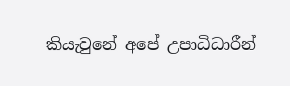කියැවුනේ අපේ උපාධිධාරීන්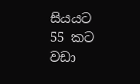සියයට 55 කට වඩා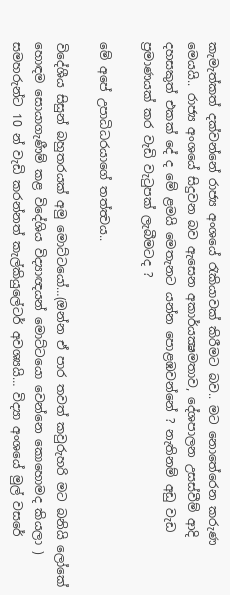කැමැත්කත් දක්වන්නේ රාජ්‍ය අංශයේ රැකියාවක් කිරීමට බව.. මට නොතේරෙන කරුණ මෙයයි.. රාජ්‍ය අංශයේ සිදුවන බව ඇසෙන අකාර්යක්‍ෂමතාව, දේශපාලන උසස්වීම් ආදි දහසකුත් එකක් දේ ද මේ ළමයි මෙතැනට යන්න පොළඹවන්නේ ? නැතිනම් අඩු වැඩ ප්‍රමාණයක් කර වැඩි වැටුපක් ලැබීමටද ?

මේ අපේ උපාධිධරයාගේ තත්ත්‍වය..

විදේශීය සිසුන් බහුතරයක් අමු මොට්ටයෝ…(ඔන්න ඒ පාර තවත් කවුරුහරි මට බනියි ලෝකේ හොඳම සොයාගැණීම් කළ විදේශිය විද්‍යාඥයන් මොට්ටයො වෙන්නෙ කොහොමද කියලා ) සමහරුන්ට 10 න් වැඩි කරන්නත් කැල්කියුලේටර් අවශ්‍යයි… විද්‍යා අංශයේ මුල් වසරේ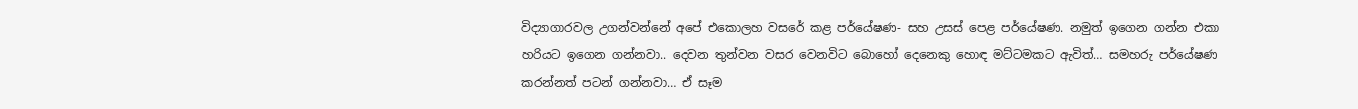විද්‍යාගාරවල උගන්වන්නේ අපේ එකොලහ වසරේ කළ පර්යේෂණ- සහ උසස් පෙළ පර්යේෂණ. නමුත් ඉගෙන ගන්න එකා හරියට ඉගෙන ගන්නවා.. දෙවන තුන්වන වසර වෙනවිට බොහෝ දෙනෙකු හොඳ මට්ටමකට ඇවිත්… සමහරු පර්යේෂණ කරන්නත් පටන් ගන්නවා… ඒ සෑම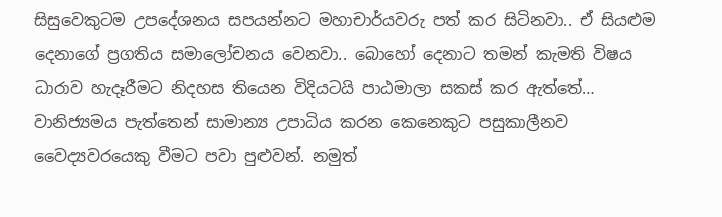සිසුවෙකුටම උපදේශනය සපයන්නට මහාචාර්යවරු පත් කර සිටිනවා.. ඒ සියළුම දෙනාගේ ප්‍රගතිය සමාලෝචනය වෙනවා.. බොහෝ දෙනාට තමන් කැමති විෂය ධාරාව හැදෑරීමට නිදහස තියෙන විදියටයි පාඨමාලා සකස් කර ඇත්තේ… වානිජ්‍යමය පැත්තෙන් සාමාන්‍ය උපාධිය කරන කෙනෙකුට පසුකාලීනව වෛද්‍යවරයෙකු වීමට පවා පුළුවන්. නමුත්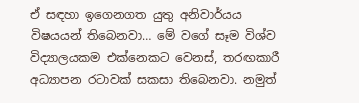ඒ සඳහා ඉගෙනගත යුතු අනිවාර්යය විෂයයන් තිබෙනවා… මේ වගේ සෑම විශ්ව විද්‍යාලයකම එක්නෙකට වෙනස්, තරඟකාරී අධ්‍යාපන රටාවක් සකසා තිබෙනවා. නමුත්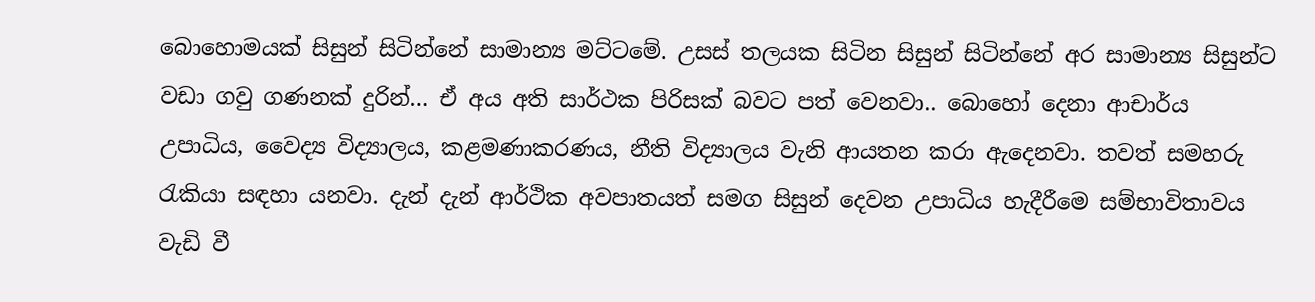බොහොමයක් සිසුන් සිටින්නේ සාමාන්‍ය මට්ටමේ. උසස් තලයක සිටින සිසුන් සිටින්නේ අර සාමාන්‍ය සිසුන්ට වඩා ගවු ගණනක් දුරින්… ඒ අය අති සාර්ථක පිරිසක් බවට පත් වෙනවා.. බොහෝ දෙනා ආචාර්ය උපාධිය, වෛද්‍ය විද්‍යාලය, කළමණාකරණය, නීති විද්‍යාලය වැනි ආයතන කරා ඇදෙනවා. තවත් සමහරු රැකියා සඳහා යනවා. දැන් දැන් ආර්ථික අවපාතයත් සමග සිසුන් දෙවන උපාධිය හැදීරීමෙ සම්භාවිතාවය වැඩි වී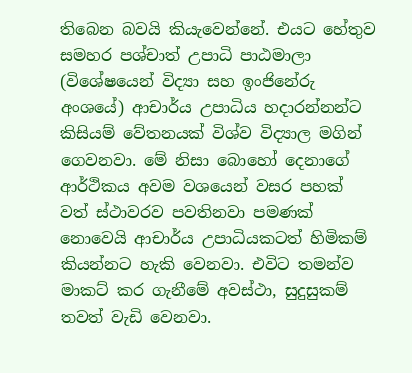තිබෙන බවයි කියැවෙන්නේ. එයට හේතුව සමහර පශ්චාත් උපාධි පාඨමාලා (විශේෂයෙන් විද්‍යා සහ ඉංජිනේරු අංශයේ) ආචාර්ය උපාධිය හදාරන්නන්ට කිසියම් වේතනයක් විශ්ව විද්‍යාල මගින් ගෙවනවා. මේ නිසා බොහෝ දෙනාගේ ආර්ථිකය අවම වශයෙන් වසර පහක් වත් ස්ථාවරව පවතිනවා පමණක් නොවෙයි ආචාර්ය උපාධියකටත් හිමිකම් කියන්නට හැකි වෙනවා. එවිට තමන්ව මාකට් කර ගැනීමේ අවස්ථා, සුදුසුකම් තවත් වැඩි වෙනවා.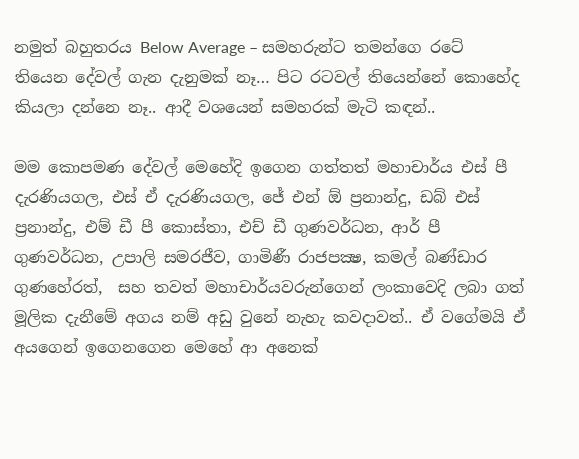නමුත් බහුතරය Below Average – සමහරුන්ට තමන්ගෙ රටේ තියෙන දේවල් ගැන දැනුමක් නෑ… පිට රටවල් තියෙන්නේ කොහේද කියලා දන්නෙ නෑ.. ආදී වශයෙන් සමහරක් මැටි කඳන්..

මම කොපමණ දේවල් මෙහේදි ඉගෙන ගත්තත් මහාචාර්ය එස් පී දැරණියගල, එස් ඒ දැරණියගල, ජේ එන් ඕ ප්‍රනාන්දු, ඩබ් එස් ප්‍රනාන්දු, එම් ඩී පී කොස්තා, එච් ඩී ගුණවර්ධන, ආර් පී ගුණවර්ධන, උපාලි සමරජීව, ගාමිණී රාජපක්‍ෂ, කමල් බණ්ඩාර ගුණහේරත්,  සහ තවත් මහාචාර්යවරුන්ගෙන් ලංකාවෙදි ලබා ගත් මූලික දැනීමේ අගය නම් අඩු වුනේ නැහැ කවදාවත්.. ඒ වගේමයි ඒ අයගෙන් ඉගෙනගෙන මෙහේ ආ අනෙක්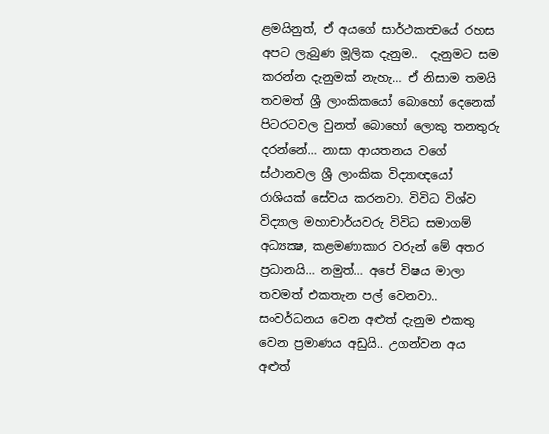ළමයිනුත්, ඒ අයගේ සාර්ථකත්‍වයේ රහස අපට ලැබුණ මූලික දැනුම..  දැනුමට සම කරන්න දැනුමක් නැහැ… ඒ නිසාම තමයි තවමත් ශ්‍රී ලාංකිකයෝ බොහෝ දෙනෙක් පිටරටවල වුනත් බොහෝ ලොකු තනතුරු දරන්නේ… නාසා ආයතනය වගේ ස්ථානවල ශ්‍රී ලාංකික විද්‍යාඥයෝ රාශියක් සේවය කරනවා. විවිධ විශ්ව විද්‍යාල මහාචාර්යවරු විවිධ සමාගම් අධ්‍යක්‍ෂ, කළමණාකාර වරුන් මේ අතර ප්‍රධානයි… නමුත්… අපේ විෂය මාලා තවමත් එකතැන පල් වෙනවා.. සංවර්ධනය වෙන අළුත් දැනුම එකතු වෙන ප්‍රමාණය අඩුයි.. උගන්වන අය අළුත්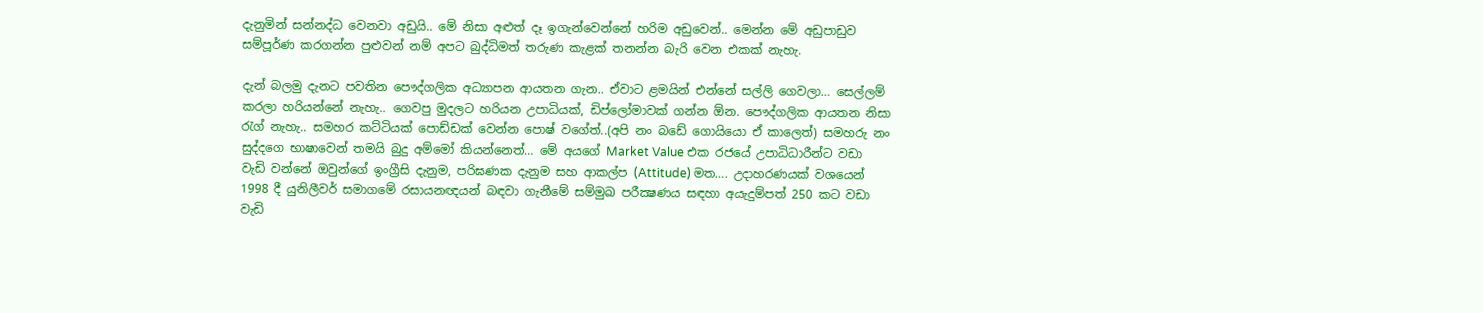දැනුමින් සන්නද්ධ වෙනවා අඩුයි.. මේ නිසා අළුත් දෑ ඉගැන්වෙන්නේ හරිම අඩුවෙන්.. මෙන්න මේ අඩුපාඩුව සම්පූර්ණ කරගන්න පුළුවන් නම් අපට බුද්ධිමත් තරුණ කැළක් තනන්න බැරි වෙන එකක් නැහැ.

දැන් බලමු දැනට පවතින පෞද්ගලික අධ්‍යාපන ආයතන ගැන.. ඒවාට ළමයින් එන්නේ සල්ලි ගෙවලා… සෙල්ලම් කරලා හරියන්නේ නැහැ.. ගෙවපු මුදලට හරියන උපාධියක්, ඩිප්ලෝමාවක් ගන්න ඕන. පෞද්ගලික ආයතන නිසා රැග් නැහැ.. සමහර කට්ටියක් පොඩ්ඩක් වෙන්න පොෂ් වගේත්..(අපි නං බඩේ ගොයියො ඒ කාලෙත්) සමහරු නං සුද්දගෙ භාෂාවෙන් තමයි බුදු අම්මෝ කියන්නෙත්… මේ අයගේ Market Value එක රජයේ උපාධිධාරීන්ට වඩා වැඩි වන්නේ ඔවුන්ගේ ඉංග්‍රීසි දැනුම, පරිඝණක දැනුම සහ ආකල්ප (Attitude) මත…. උදාහරණයක් වශයෙන් 1998 දී යුනිලීවර් සමාගමේ රසායනඥයන් බඳවා ගැනීමේ සම්මුඛ පරීක්‍ෂණය සඳහා අයැදුම්පත් 250 කට වඩා වැඩි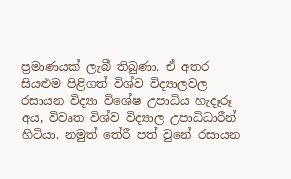ප්‍රමාණයක් ලැබී තිබුණා. ඒ අතර සියළුම පිළිගත් විශ්ව විද්‍යාලවල රසායන විද්‍යා විශේෂ උපාධිය හැදෑරූ අය, විවෘත විශ්ව විද්‍යාල උපාධිධාරීන් හිටියා. නමුත් තේරී පත් වුනේ රසායන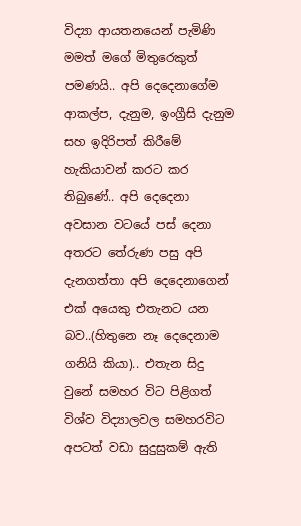විද්‍යා ආයතනයෙන් පැමිණි මමත් මගේ මිතුරෙකුත් පමණයි.. අපි දෙදෙනාගේම ආකල්ප, දැනුම, ඉංග්‍රීසි දැනුම සහ ඉදිරිපත් කිරීමේ හැකියාවන් කරට කර තිබුණේ.. අපි දෙදෙනා අවසාන වටයේ පස් දෙනා අතරට තේරුණ පසු අපි දැනගත්තා අපි දෙදෙනාගෙන් එක් අයෙකු එතැනට යන බව..(හිතුනෙ නෑ දෙදෙනාම ගනියි කියා).. එතැන සිදු වුනේ සමහර විට පිළිගත් විශ්ව විද්‍යාලවල සමහරවිට අපටත් වඩා සුදුසුකම් ඇති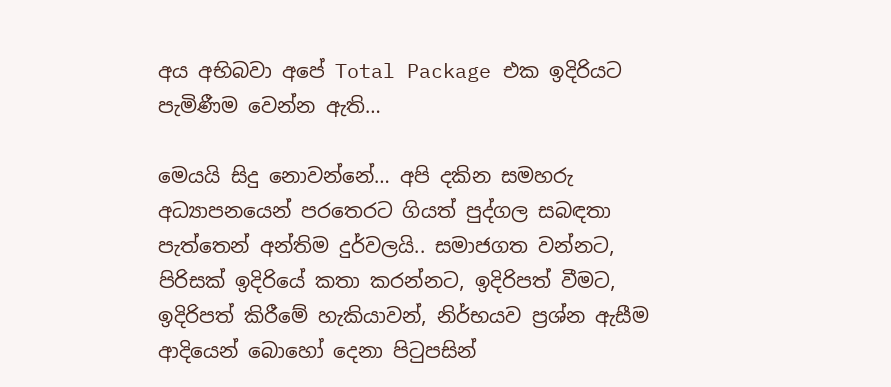අය අභිබවා අපේ Total Package එක ඉදිරියට පැමිණීම වෙන්න ඇති…

මෙයයි සිදු නොවන්නේ… අපි දකින සමහරු අධ්‍යාපනයෙන් පරතෙරට ගියත් පුද්ගල සබඳතා පැත්තෙන් අන්තිම දුර්වලයි.. සමාජගත වන්නට, පිරිසක් ඉදිරියේ කතා කරන්නට, ඉදිරිපත් වීමට, ඉදිරිපත් කිරීමේ හැකියාවන්, නිර්භයව ප්‍රශ්න ඇසීම ආදියෙන් බොහෝ දෙනා පිටුපසින්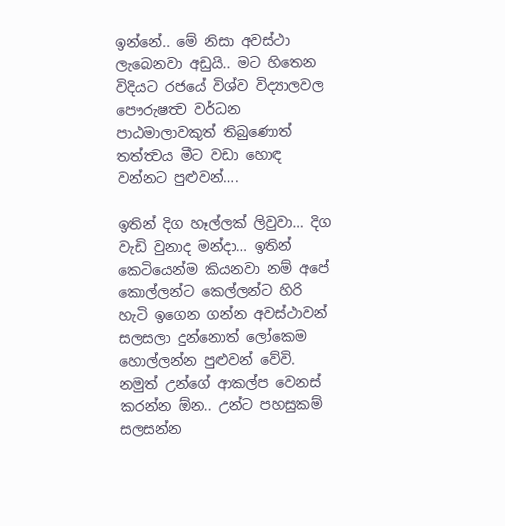ඉන්නේ.. මේ නිසා අවස්ථා ලැබෙනවා අඩුයි.. මට හිතෙන විදියට රජයේ විශ්ව විද්‍යාලවල පෞරුෂත්‍ව වර්ධන පාඨමාලාවකුත් තිබුණොත් තත්ත්‍වය මීට වඩා හොඳ වන්නට පුළුවන්….

ඉතින් දිග හෑල්ලක් ලිවුවා… දිග වැඩි වුනාද මන්දා… ඉතින් කෙටියෙන්ම කියනවා නම් අපේ කොල්ලන්ට කෙල්ලන්ට හිරි හැටි ඉගෙන ගන්න අවස්ථාවන් සලසලා දුන්නොත් ලෝකෙම හොල්ලන්න පුළුවන් වේවි. නමුත් උන්ගේ ආකල්ප වෙනස් කරන්න ඕන.. උන්ට පහසුකම් සලසන්න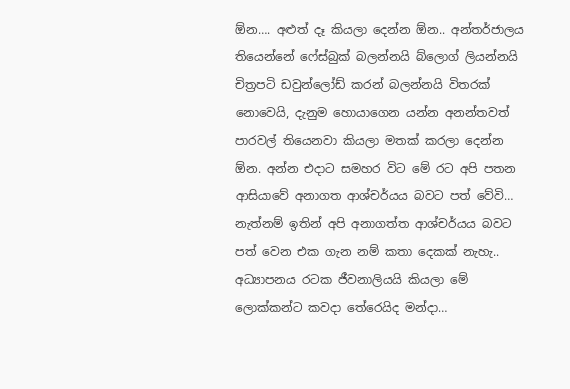ඕන…. අළුත් දෑ කියලා දෙන්න ඕන.. අන්තර්ජාලය තියෙන්නේ ෆේස්බුක් බලන්නයි බ්ලොග් ලියන්නයි චිත්‍රපටි ඩවුන්ලෝඩ් කරන් බලන්නයි විතරක් නොවෙයි, දැනුම හොයාගෙන යන්න අනන්තවත් පාරවල් තියෙනවා කියලා මතක් කරලා දෙන්න ඕන. අන්න එදාට සමහර විට මේ රට අපි පතන ආසියාවේ අනාගත ආශ්චර්යය බවට පත් වේවි… නැත්නම් ඉතින් අපි අනාගත්ත ආශ්චර්යය බවට පත් වෙන එක ගැන නම් කතා දෙකක් නැහැ.. අධ්‍යාපනය රටක ජීවනාලියයි කියලා මේ ලොක්කන්ට කවදා තේරෙයිද මන්දා…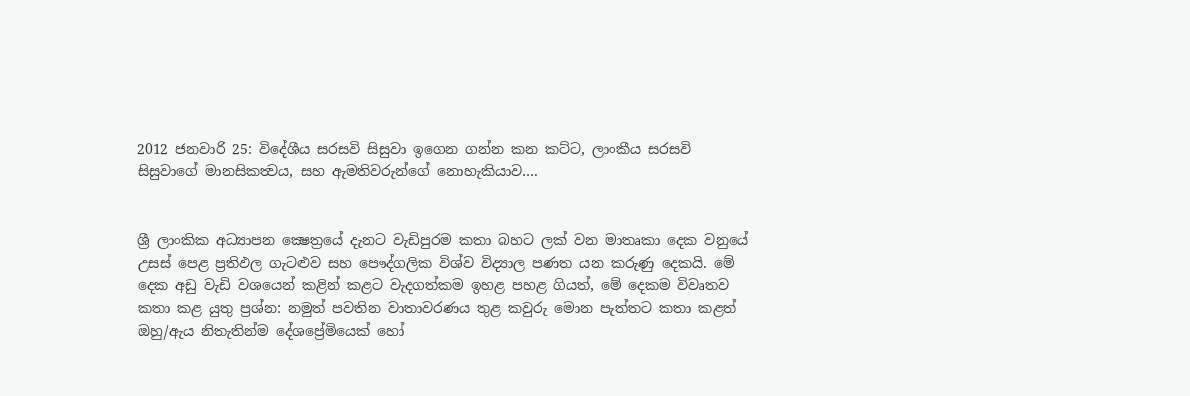2012 ජනවාරි 25: විදේශීය සරසවි සිසුවා ඉගෙන ගන්න කන කට්ට, ලාංකීය සරසවි සිසුවාගේ මානසිකත්‍වය, සහ ඇමතිවරුන්ගේ නොහැකියාව….


ශ්‍රී ලාංකික අධ්‍යාපන ක්‍ෂෙත්‍රයේ දැනට වැඩිපුරම කතා බහට ලක් වන මාතෘකා දෙක වනුයේ උසස් පෙළ ප්‍රතිඵල ගැටළුව සහ පෞද්ගලික විශ්ව විද්‍යාල පණත යන කරුණු දෙකයි. මේ දෙක අඩු වැඩි වශයෙන් කළින් කළට වැදගත්කම ඉහළ පහළ ගියත්, මේ දෙකම විවෘතව කතා කළ යුතු ප්‍රශ්න: නමුත් පවතින වාතාවරණය තුළ කවුරු මොන පැත්තට කතා කළත් ඔහු/ඇය නිතැතින්ම දේශප්‍රේමියෙක් හෝ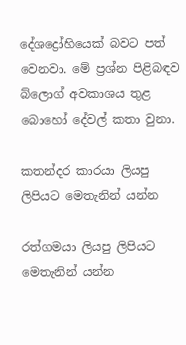දේශද්‍රෝහියෙක් බවට පත් වෙනවා. මේ ප්‍රශ්න පිළිබඳව බ්ලොග් අවකාශය තුළ බොහෝ දේවල් කතා වුනා.

කතන්දර කාරයා ලියපු ලිපියට මෙතැනින් යන්න

රත්ගමයා ලියපු ලිපියට මෙතැනින් යන්න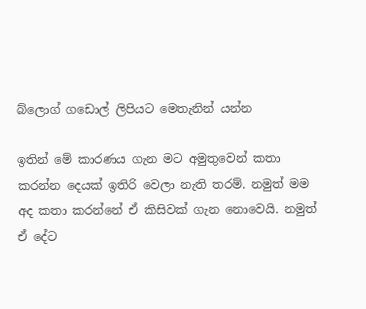බ්ලොග් ගඩොල් ලිපියට මෙතැනින් යන්න

ඉතින් මේ කාරණය ගැන මට අමුතුවෙන් කතා කරන්න දෙයක් ඉතිරි වෙලා නැති තරම්. නමුත් මම අද කතා කරන්නේ ඒ කිසිවක් ගැන නොවෙයි. නමුත් ඒ දේට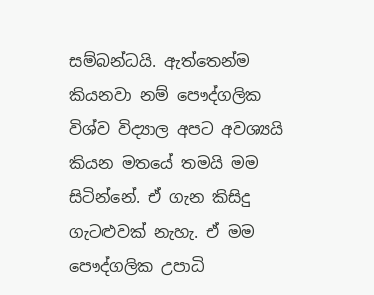සම්බන්ධයි. ඇත්තෙන්ම කියනවා නම් පෞද්ගලික විශ්ව විද්‍යාල අපට අවශ්‍යයි කියන මතයේ තමයි මම සිටින්නේ. ඒ ගැන කිසිදු ගැටළුවක් නැහැ. ඒ මම පෞද්ගලික උපාධි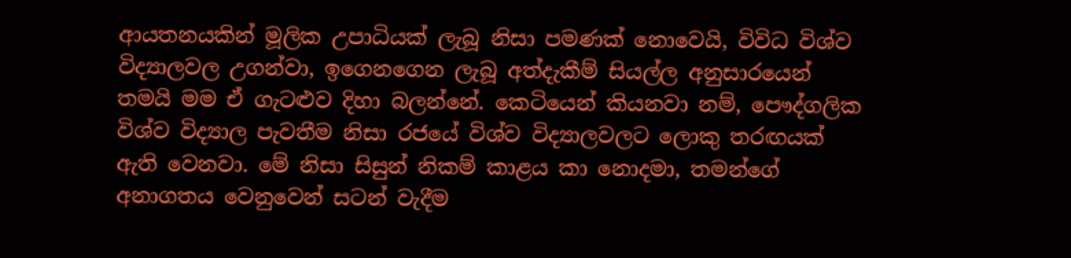ආයතනයකින් මූලික උපාධියක් ලැබූ නිසා පමණක් නොවෙයි, විවිධ විශ්ව විද්‍යාලවල උගන්වා, ඉගෙනගෙන ලැබූ අත්දැකීම් සියල්ල අනුසාරයෙන් තමයි මම ඒ ගැටළුව දිහා බලන්නේ. කෙටියෙන් කියනවා නම්, පෞද්ගලික විශ්ව විද්‍යාල පැවතීම නිසා රජයේ විශ්ව විද්‍යාලවලට ලොකු තරඟයක් ඇති වෙනවා. මේ නිසා සිසුන් නිකම් කාළය කා නොදමා, තමන්ගේ අනාගතය වෙනුවෙන් සටන් වැදීම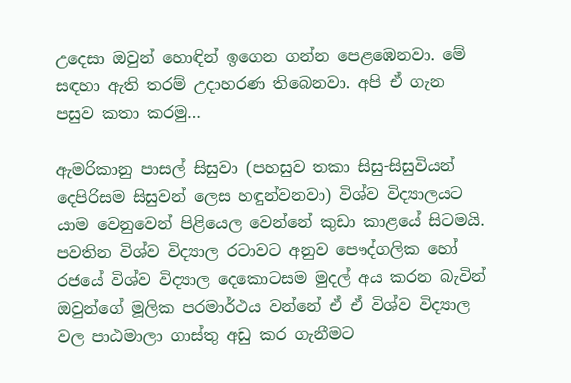උදෙසා ඔවුන් හොඳින් ඉගෙන ගන්න පෙළඹෙනවා. මේ සඳහා ඇති තරම් උදාහරණ තිබෙනවා. අපි ඒ ගැන පසුව කතා කරමු…

ඇමරිකානු පාසල් සිසුවා (පහසුව තකා සිසු-සිසුවියන් දෙපිරිසම සිසුවන් ලෙස හඳුන්වනවා) විශ්ව විද්‍යාලයට යාම වෙනුවෙන් පිළියෙල වෙන්නේ කුඩා කාළයේ සිටමයි. පවතින විශ්ව විද්‍යාල රටාවට අනුව පෞද්ගලික හෝ රජයේ විශ්ව විද්‍යාල දෙකොටසම මුදල් අය කරන බැවින් ඔවුන්ගේ මූලික පරමාර්ථය වන්නේ ඒ ඒ විශ්ව විද්‍යාල වල පාඨමාලා ගාස්තු අඩු කර ගැනීමට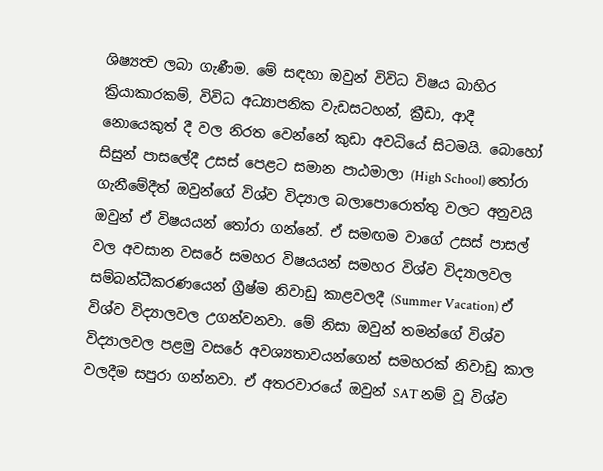ශිෂ්‍යත්‍ව ලබා ගැණීම. මේ සඳහා ඔවුන් විවිධ විෂය බාහිර ක්‍රියාකාරකම්, විවිධ අධ්‍යාපනික වැඩසටහන්, ක්‍රීඩා, ආදී නොයෙකුත් දී වල නිරත වෙන්නේ කුඩා අවධියේ සිටමයි. බොහෝ සිසුන් පාසලේදී උසස් පෙළට සමාන පාඨමාලා (High School) තෝරා ගැනීමේදීත් ඔවුන්ගේ විශ්ව විද්‍යාල බලාපොරොත්තු වලට අනුවයි ඔවුන් ඒ විෂයයන් තෝරා ගන්නේ. ඒ සමඟම වාගේ උසස් පාසල් වල අවසාන වසරේ සමහර විෂයයන් සමහර විශ්ව විද්‍යාලවල සම්බන්ධීකරණයෙන් ග්‍රීෂ්ම නිවාඩු කාළවලදී (Summer Vacation) ඒ විශ්ව විද්‍යාලවල උගන්වනවා. මේ නිසා ඔවුන් තමන්ගේ විශ්ව විද්‍යාලවල පළමු වසරේ අවශ්‍යතාවයන්ගෙන් සමහරක් නිවාඩු කාල වලදීම සපුරා ගන්නවා. ඒ අතරවාරයේ ඔවුන් SAT නම් වූ විශ්ව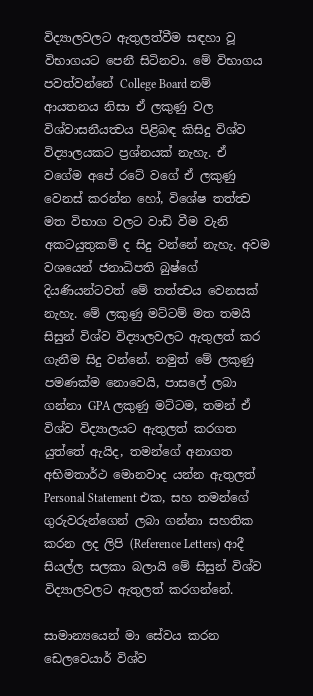විද්‍යාලවලට ඇතුලත්වීම සඳහා වූ විභාගයට පෙනී සිටිනවා. මේ විභාගය පවත්වන්නේ College Board නම් ආයතනය නිසා ඒ ලකුණු වල විශ්වාසනීයත්‍වය පිළිබඳ කිසිදු විශ්ව විද්‍යාලයකට ප්‍රශ්නයක් නැහැ. ඒ වගේම අපේ රටේ වගේ ඒ ලකුණු වෙනස් කරන්න හෝ, විශේෂ තත්ත්‍ව මත විභාග වලට වාඩි වීම වැනි අකටයුතුකම් ද සිදු වන්නේ නැහැ. අවම වශයෙන් ජනාධිපති බුෂ්ගේ දියණියන්ටවත් මේ තත්ත්‍වය වෙනසක් නැහැ. මේ ලකුණු මට්ටම් මත තමයි සිසුන් විශ්ව විද්‍යාලවලට ඇතුලත් කර ගැනීම සිදු වන්නේ. නමුත් මේ ලකුණු පමණක්ම නොවෙයි, පාසලේ ලබා ගන්නා GPA ලකුණු මට්ටම, තමන් ඒ විශ්ව විද්‍යාලයට ඇතුලත් කරගත යුත්තේ ඇයිද, තමන්ගේ අනාගත අභිමතාර්ථ මොනවාද යන්න ඇතුලත් Personal Statement එක, සහ තමන්ගේ ගුරුවරුන්ගෙන් ලබා ගන්නා සහතික කරන ලද ලිපි (Reference Letters) ආදී සියල්ල සලකා බලායි මේ සිසුන් විශ්ව විද්‍යාලවලට ඇතුලත් කරගන්නේ.

සාමාන්‍යයෙන් මා සේවය කරන ඩෙලවෙයාර් විශ්ව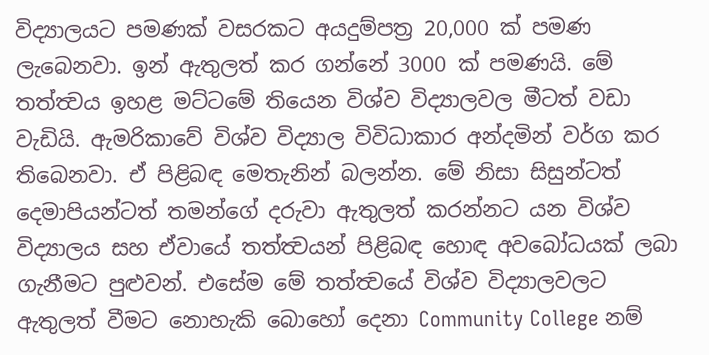විද්‍යාලයට පමණක් වසරකට අයදුම්පත්‍ර 20,000 ක් පමණ ලැබෙනවා. ඉන් ඇතුලත් කර ගන්නේ 3000 ක් පමණයි. මේ තත්ත්‍වය ඉහළ මට්ටමේ තියෙන විශ්ව විද්‍යාලවල මීටත් වඩා වැඩියි. ඇමරිකාවේ විශ්ව විද්‍යාල විවිධාකාර අන්දමින් වර්ග කර තිබෙනවා. ඒ පිළිබඳ මෙතැනින් බලන්න. මේ නිසා සිසුන්ටත් දෙමාපියන්ටත් තමන්ගේ දරුවා ඇතුලත් කරන්නට යන විශ්ව විද්‍යාලය සහ ඒවායේ තත්ත්‍වයන් පිළිබඳ හොඳ අවබෝධයක් ලබා ගැනීමට පුළුවන්. එසේම මේ තත්ත්‍වයේ විශ්ව විද්‍යාලවලට ඇතුලත් වීමට නොහැකි බොහෝ දෙනා Community College නම්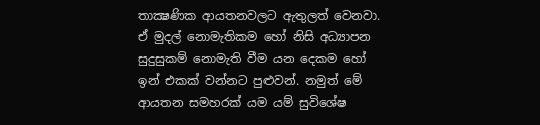තාක්‍ෂණික ආයතනවලට ඇතුලත් වෙනවා. ඒ මුදල් නොමැතිකම හෝ නිසි අධ්‍යාපන සුදුසුකම් නොමැති වීම යන දෙකම හෝ ඉන් එකක් වන්නට පුළුවන්. නමුත් මේ ආයතන සමහරක් යම යම් සුවිශේෂ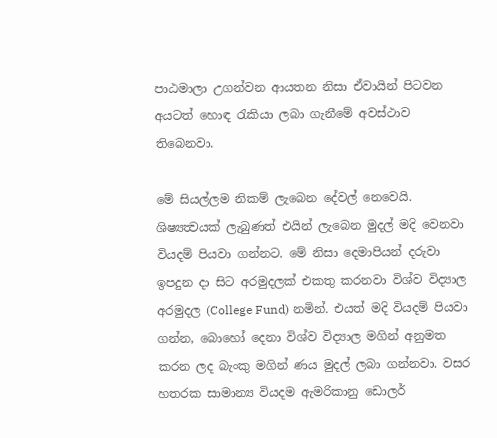පාඨමාලා උගන්වන ආයතන නිසා ඒවායින් පිටවන අයටත් හොඳ රැකියා ලබා ගැනීමේ අවස්ථාව තිබෙනවා.

මේ සියල්ලම නිකම් ලැබෙන දේවල් නෙවෙයි. ශිෂ්‍යත්‍වයක් ලැබුණත් එයින් ලැබෙන මුදල් මදි වෙනවා වියදම් පියවා ගන්නට. මේ නිසා දෙමාපියන් දරුවා ඉපදුන දා සිට අරමුදලක් එකතු කරනවා විශ්ව විද්‍යාල අරමුදල (College Fund) නමින්. එයත් මදි වියදම් පියවා ගන්න, බොහෝ දෙනා විශ්ව විද්‍යාල මගින් අනුමත කරන ලද බැංකු මගින් ණය මුදල් ලබා ගන්නවා. වසර හතරක සාමාන්‍ය වියදම ඇමරිකානු ඩොලර්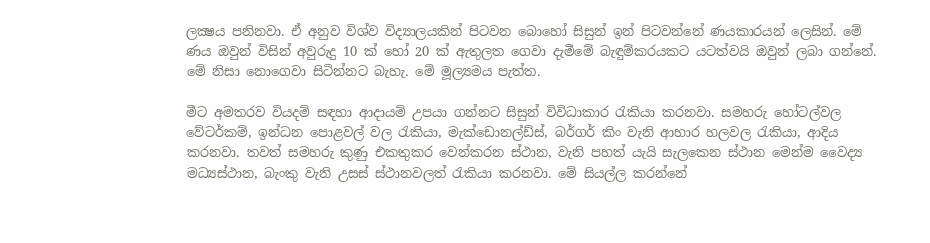ලක්‍ෂය පනිනවා. ඒ අනුව විශ්ව විද්‍යාලයකින් පිටවන බොහෝ සිසුන් ඉන් පිටවන්නේ ණයකාරයන් ලෙසින්. මේ ණය ඔවුන් විසින් අවුරුදු 10 ක් හෝ 20 ක් ඇතුලත ගෙවා දැමීමේ බැඳුම්කරයකට යටත්වයි ඔවුන් ලබා ගන්නේ. මේ නිසා නොගෙවා සිටින්නට බැහැ. මේ මූල්‍යමය පැත්ත.

මීට අමතරව වියදම් සඳහා ආදායම් උපයා ගන්නට සිසුන් විවිධාකාර රැකියා කරනවා. සමහරු හෝටල්වල වේටර්කම්, ඉන්ධන පොළවල් වල රැකියා, මැක්ඩොනල්ඩ්ස්, බර්ගර් කිං වැනි ආහාර හලවල රැකියා, ආදිය කරනවා. තවත් සමහරු කුණු එකතුකර වෙන්කරන ස්ථාන, වැනි පහත් යැයි සැලකෙන ස්ථාන මෙන්ම වෛද්‍ය මධ්‍යස්ථාන, බැංකු වැනි උසස් ස්ථානවලත් රැකියා කරනවා. මේ සියල්ල කරන්නේ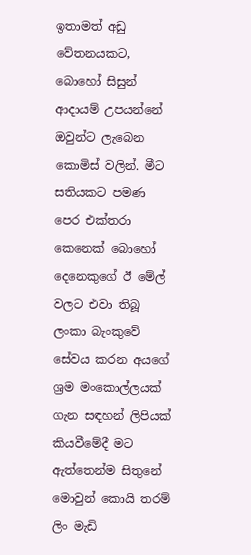ඉතාමත් අඩු වේතනයකට, බොහෝ සිසුන් ආදායම් උපයන්නේ ඔවුන්ට ලැබෙන කොමිස් වලින්. මීට සතියකට පමණ පෙර එක්තරා කෙනෙක් බොහෝ දෙනෙකුගේ ඊ මේල් වලට එවා තිබූ ලංකා බැංකුවේ සේවය කරන අයගේ ශ්‍රම මංකොල්ලයක් ගැන සඳහන් ලිපියක් කියවීමේදී මට ඇත්තෙන්ම සිතුනේ මොවුන් කොයි තරම් ලිං මැඩි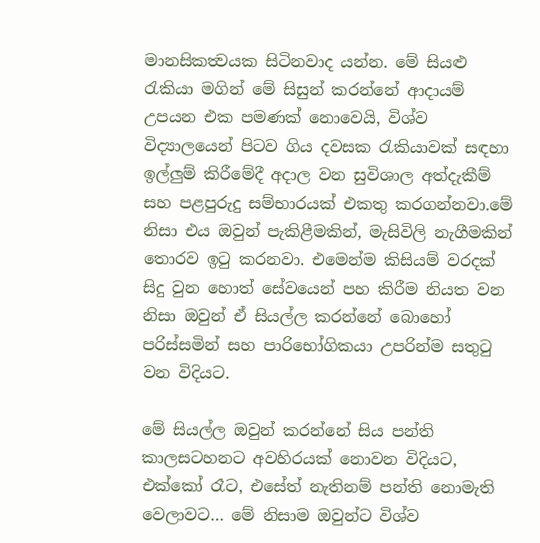මානසිකත්‍වයක සිටිනවාද යන්න. මේ සියළු රැකියා මගින් මේ සිසුන් කරන්නේ ආදායම් උපයන එක පමණක් නොවෙයි, විශ්ව විද්‍යාලයෙන් පිටව ගිය දවසක රැකියාවක් සඳහා ඉල්ලුම් කිරීමේදී අදාල වන සුවිශාල අත්දැකීම් සහ පළපුරුදු සම්භාරයක් එකතු කරගන්නවා.මේ නිසා එය ඔවුන් පැකිළීමකින්, මැසිවිලි නැගීමකින් තොරව ඉටු කරනවා. එමෙන්ම කිසියම් වරදක් සිදු වුන හොත් සේවයෙන් පහ කිරීම නියත වන නිසා ඔවුන් ඒ සියල්ල කරන්නේ බොහෝ පරිස්සමින් සහ පාරිභෝගිකයා උපරින්ම සතුටු වන විදියට.

මේ සියල්ල ඔවුන් කරන්නේ සිය පන්ති කාලසටහනට අවහිරයක් නොවන විදියට, එක්කෝ රෑට, එසේත් නැතිනම් පන්ති නොමැති වෙලාවට… මේ නිසාම ඔවුන්ට විශ්ව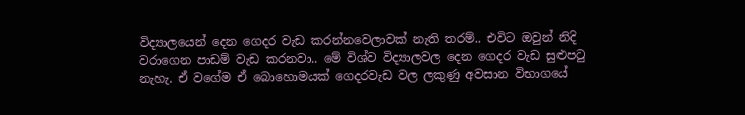විද්‍යාලයෙන් දෙන ගෙදර වැඩ කරන්නවෙලාවක් නැති තරම්.. එවිට ඔවුන් නිදි වරාගෙන පාඩම් වැඩ කරනවා.. මේ විශ්ව විද්‍යාලවල දෙන ගෙදර වැඩ සුළුපටු නැහැ. ඒ වගේම ඒ බොහොමයක් ගෙදරවැඩ වල ලකුණු අවසාන විභාගයේ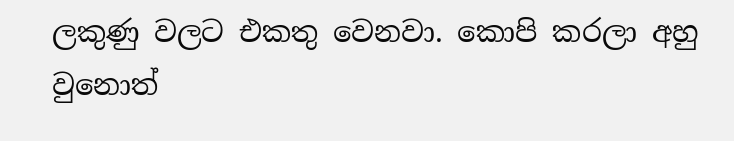ලකුණු වලට එකතු වෙනවා. කොපි කරලා අහු වුනොත්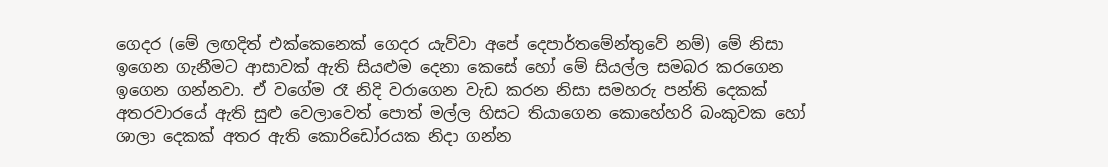ගෙදර (මේ ලඟදිත් එක්කෙනෙක් ගෙදර යැව්වා අපේ දෙපාර්තමේන්තුවේ නම්) මේ නිසා ඉගෙන ගැනීමට ආසාවක් ඇති සියළුම දෙනා කෙසේ හෝ මේ සියල්ල සමබර කරගෙන ඉගෙන ගන්නවා. ඒ වගේම රෑ නිදි වරාගෙන වැඩ කරන නිසා සමහරු පන්ති දෙකක් අතරවාරයේ ඇති සුළු වෙලාවෙත් පොත් මල්ල හිසට තියාගෙන කොහේහරි බංකුවක හෝ ශාලා දෙකක් අතර ඇති කොරිඩෝරයක නිදා ගන්න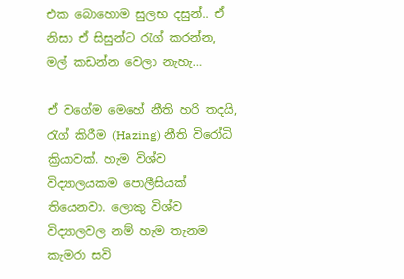එක බොහොම සුලභ දසුන්.. ඒ නිසා ඒ සිසුන්ට රැග් කරන්න, මල් කඩන්න වෙලා නැහැ…

ඒ වගේම මෙහේ නීති හරි තදයි, රැග් කිරීම (Hazing) නීති විරෝධි ක්‍රියාවක්. හැම විශ්ව විද්‍යාලයකම පොලීසියක් තියෙනවා. ලොකු විශ්ව විද්‍යාලවල නම් හැම තැනම කැමරා සවි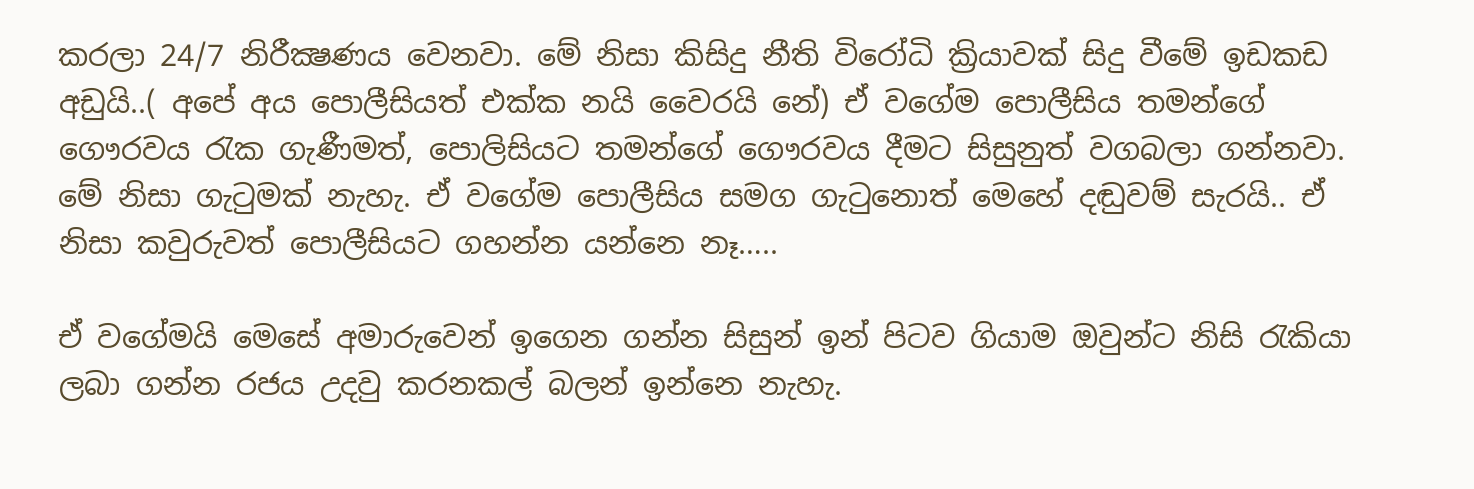කරලා 24/7 නිරීක්‍ෂණය වෙනවා. මේ නිසා කිසිදු නීති විරෝධි ක්‍රියාවක් සිදු වීමේ ඉඩකඩ අඩුයි..( අපේ අය පොලීසියත් එක්ක නයි වෛරයි නේ) ඒ වගේම පොලීසිය තමන්ගේ ගෞරවය රැක ගැණීමත්, පොලිසියට තමන්ගේ ගෞරවය දීමට සිසුනුත් වගබලා ගන්නවා. මේ නිසා ගැටුමක් නැහැ. ඒ වගේම පොලීසිය සමග ගැටුනොත් මෙහේ දඬුවම් සැරයි.. ඒ නිසා කවුරුවත් පොලීසියට ගහන්න යන්නෙ නෑ…..

ඒ වගේමයි මෙසේ අමාරුවෙන් ඉගෙන ගන්න සිසුන් ඉන් පිටව ගියාම ඔවුන්ට නිසි රැකියා ලබා ගන්න රජය උදවු කරනකල් බලන් ඉන්නෙ නැහැ.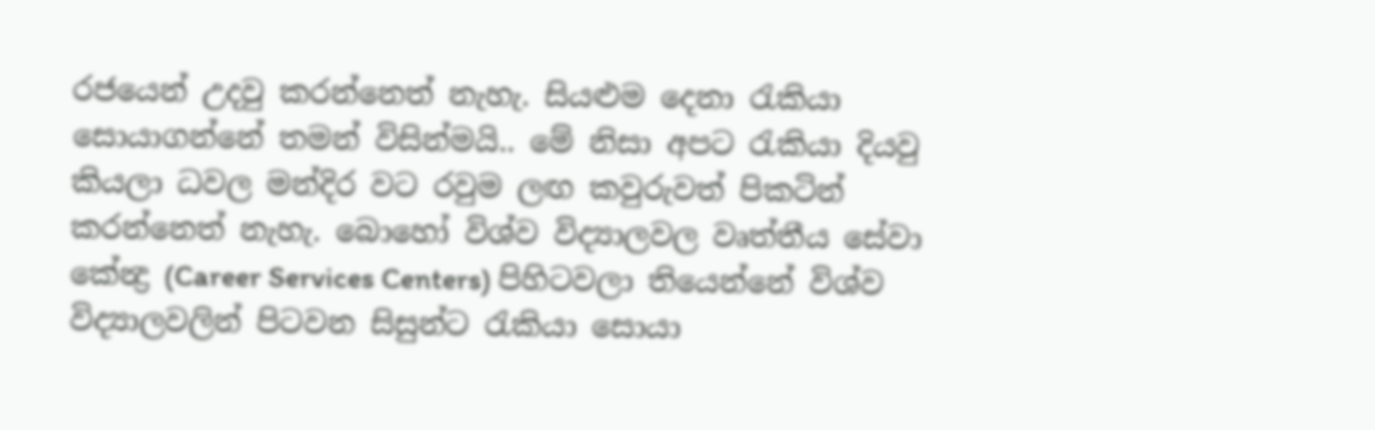රජයෙන් උදවු කරන්නෙත් නැහැ. සියළුම දෙනා රැකියා සොයාගන්නේ තමන් විසින්මයි.. මේ නිසා අපට රැකියා දියවු කියලා ධවල මන්දිර වට රවුම ලඟ කවුරුවත් පිකටින් කරන්නෙත් නැහැ. බොහෝ විශ්ව විද්‍යාලවල වෘත්තීය සේවා කේන්‍ද්‍ර (Career Services Centers) පිහිටවලා තියෙන්නේ විශ්ව විද්‍යාලවලින් පිටවන සිසුන්ට රැකියා සොයා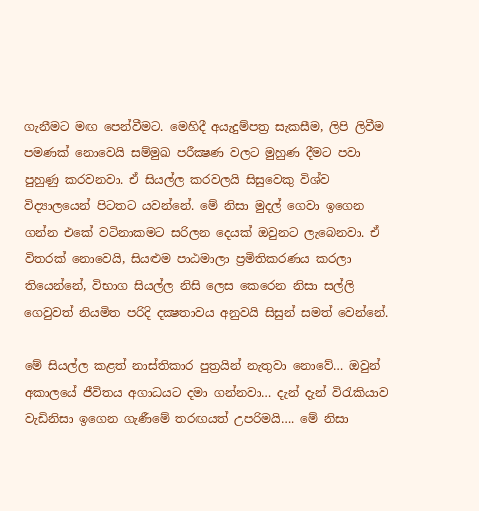ගැනීමට මඟ පෙන්වීමට. මෙහිදී අයැදුම්පත්‍ර සැකසීම, ලිපි ලිවීම පමණක් නොවෙයි සම්මුඛ පරීක්‍ෂණ වලට මුහුණ දීමට පවා පුහුණු කරවනවා. ඒ සියල්ල කරවලයි සිසුවෙකු විශ්ව විද්‍යාලයෙන් පිටතට යවන්නේ. මේ නිසා මුදල් ගෙවා ඉගෙන ගන්න එකේ වටිනාකමට සරිලන දෙයක් ඔවුනට ලැබෙනවා. ඒ විතරක් නොවෙයි, සියළුම පාඨමාලා ප්‍රමිතිකරණය කරලා තියෙන්නේ, විභාග සියල්ල නිසි ලෙස කෙරෙන නිසා සල්ලි ගෙවුවත් නියමිත පරිදි දක්‍ෂතාවය අනුවයි සිසුන් සමත් වෙන්නේ.

මේ සියල්ල කළත් නාස්තිකාර පුත්‍රයින් නැතුවා නොවේ… ඔවුන් අකාලයේ ජීවිතය අගාධයට දමා ගන්නවා… දැන් දැන් විරැකියාව වැඩිනිසා ඉගෙන ගැණීමේ තරඟයත් උපරිමයි…. මේ නිසා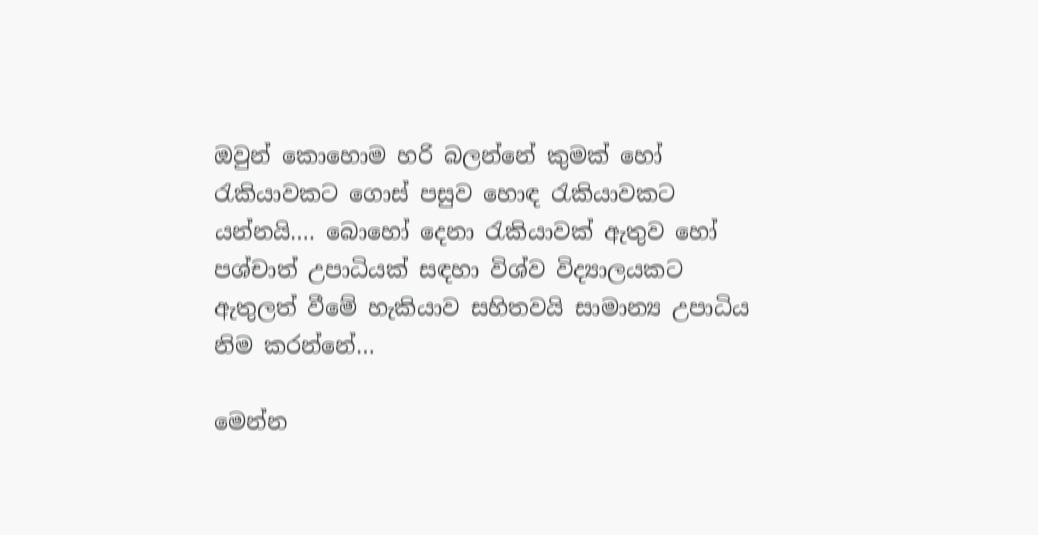ඔවුන් කොහොම හරි බලන්නේ කුමක් හෝ රැකියාවකට ගොස් පසුව හොඳ රැකියාවකට යන්නයි…. බොහෝ දෙනා රැකියාවක් ඇතුව හෝ පශ්චාත් උපාධියක් සඳහා විශ්ව විද්‍යාලයකට ඇතුලත් වීමේ හැකියාව සහිතවයි සාමාන්‍ය උපාධිය නිම කරන්නේ…

මෙන්න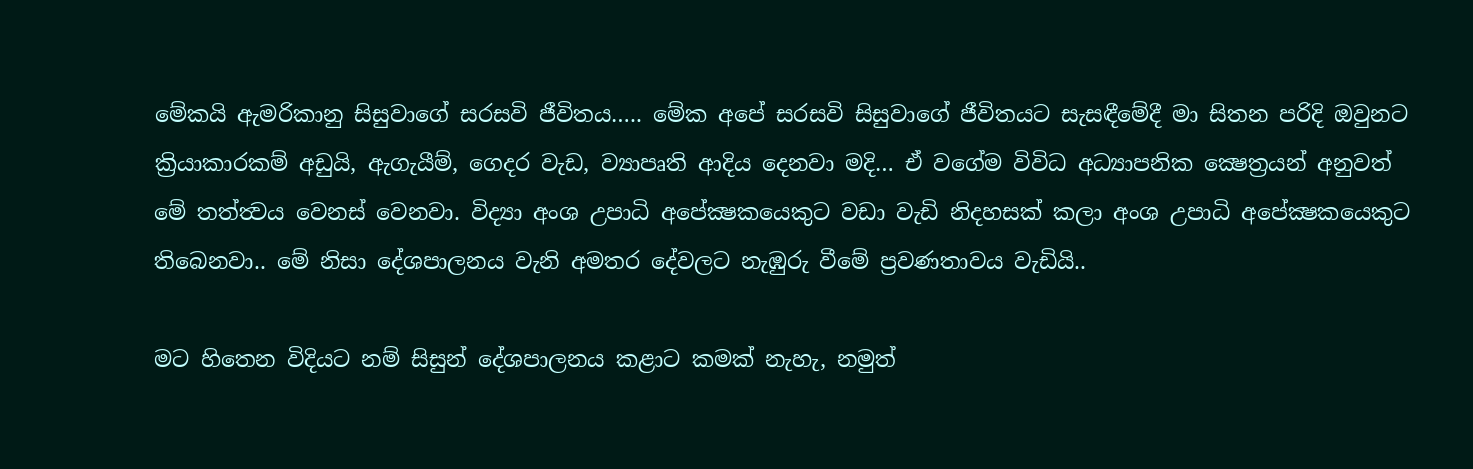මේකයි ඇමරිකානු සිසුවාගේ සරසවි ජීවිතය….. මේක අපේ සරසවි සිසුවාගේ ජීවිතයට සැසඳීමේදී මා සිතන පරිදි ඔවුනට ක්‍රියාකාරකම් අඩුයි, ඇගැයීම්, ගෙදර වැඩ, ව්‍යාපෘති ආදිය දෙනවා මදි… ඒ වගේම විවිධ අධ්‍යාපනික ක්‍ෂෙත්‍රයන් අනුවත් මේ තත්ත්‍වය වෙනස් වෙනවා. විද්‍යා අංශ උපාධි අපේක්‍ෂකයෙකුට වඩා වැඩි නිදහසක් කලා අංශ උපාධි අපේක්‍ෂකයෙකුට තිබෙනවා.. මේ නිසා දේශපාලනය වැනි අමතර දේවලට නැඹුරු වීමේ ප්‍රවණතාවය වැඩියි..

මට හිතෙන විදියට නම් සිසුන් දේශපාලනය කළාට කමක් නැහැ, නමුත්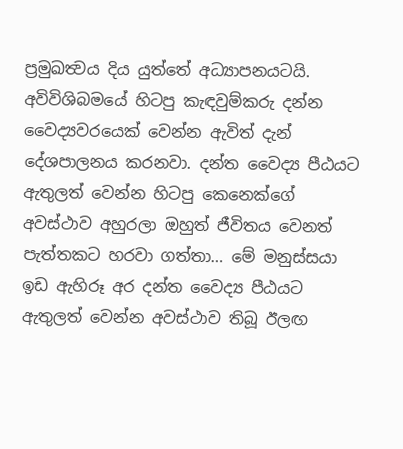ප්‍රමුඛත්‍වය දිය යුත්තේ අධ්‍යාපනයටයි. අවිවිශිබමයේ හිටපු කැඳවුම්කරු දන්න වෛද්‍යවරයෙක් වෙන්න ඇවිත් දැන් දේශපාලනය කරනවා. දන්ත වෛද්‍ය පීඨයට ඇතුලත් වෙන්න හිටපු කෙනෙක්ගේ අවස්ථාව අහුරලා ඔහුත් ජීවිතය වෙනත් පැත්තකට හරවා ගත්තා… මේ මනුස්සයා ඉඩ ඇහිරූ අර දන්ත වෛද්‍ය පීඨයට ඇතුලත් වෙන්න අවස්ථාව තිබූ ඊලඟ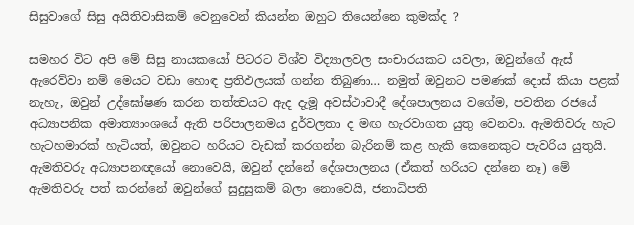සිසුවාගේ සිසු අයිතිවාසිකම් වෙනුවෙන් කියන්න ඔහුට තියෙන්නෙ කුමක්ද ?

සමහර විට අපි මේ සිසු නායකයෝ පිටරට විශ්ව විද්‍යාලවල සංචාරයකට යවලා, ඔවුන්ගේ ඇස් ඇරෙව්වා නම් මෙයට වඩා හොඳ ප්‍රතිඵලයක් ගන්න තිබුණා… නමුත් ඔවුනට පමණක් දොස් කියා පළක් නැහැ, ඔවුන් උද්ඝෝෂණ කරන තත්ත්‍වයට ඇද දැමූ අවස්ථාවාදී දේශපාලනය වගේම, පවතින රජයේ අධ්‍යාපනික අමාත්‍යාංශයේ ඇති පරිපාලනමය දුර්වලතා ද මඟ හැරවාගත යුතු වෙනවා. ඇමතිවරු හැට හැටහමාරක් හැටියත්, ඔවුනට හරියට වැඩක් කරගන්න බැරිනම් කළ හැකි කෙනෙකුට පැවරිය යුතුයි. ඇමතිවරු අධ්‍යාපනඥයෝ නොවෙයි, ඔවුන් දන්නේ දේශපාලනය (ඒකත් හරියට දන්නෙ නෑ) මේ ඇමතිවරු පත් කරන්නේ ඔවුන්ගේ සුදුසුකම් බලා නොවෙයි, ජනාධිපති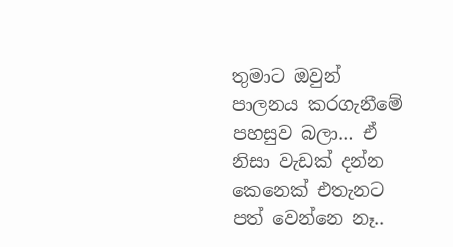තුමාට ඔවුන් පාලනය කරගැනීමේ පහසුව බලා… ඒ නිසා වැඩක් දන්න කෙනෙක් එතැනට පත් වෙන්නෙ නෑ..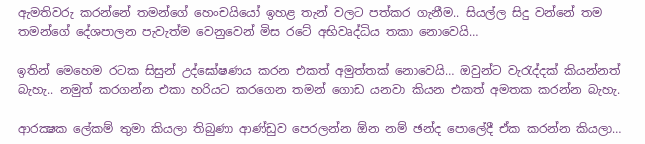ඇමතිවරු කරන්නේ තමන්ගේ හෙංචයියෝ ඉහළ තැන් වලට පත්කර ගැනීම.. සියල්ල සිදු වන්නේ තම තමන්ගේ දේශපාලන පැවැත්ම වෙනුවෙන් මිස රටේ අභිවෘද්ධිය තකා නොවෙයි…

ඉතින් මෙහෙම රටක සිසුන් උද්ඝෝෂණය කරන එකත් අමුත්තක් නොවෙයි… ඔවුන්ට වැරැද්දක් කියන්නත් බැහැ.. නමුත් කරගන්න එකා හරියට කරගෙන තමන් ගොඩ යනවා කියන එකත් අමතක කරන්න බැහැ.

ආරක්‍ෂක ලේකම් තුමා කියලා තිබුණා ආණ්ඩුව පෙරලන්න ඕන නම් ඡන්ද පොලේදී ඒක කරන්න කියලා…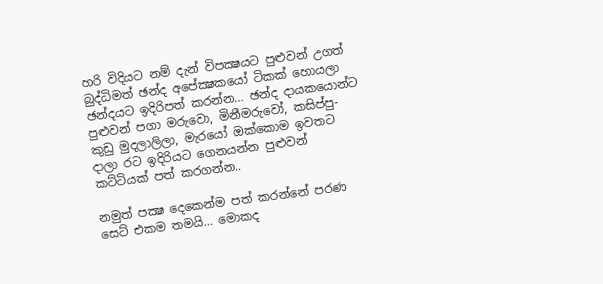හරි විදියට නම් දැන් විපක්‍ෂයට පුළුවන් උගත් බුද්ධිමත් ඡන්ද අපේක්‍ෂකයෝ ටිකක් හොයලා ඡන්දයට ඉදිරිපත් කරන්න… ඡන්ද දායකයොන්ට පුළුවන් පගා මරුවො, මිනීමරුවෝ, කසිප්පු- කුඩු මුදලාලිලා, මැරයෝ ඔක්කොම ඉවතට දාලා රට ඉදිරියට ගෙනයන්න පුළුවන් කට්ටියක් පත් කරගන්න..

නමුත් පක්‍ෂ දෙකෙන්ම පත් කරන්නේ පරණ සෙට් එකම තමයි… මොකද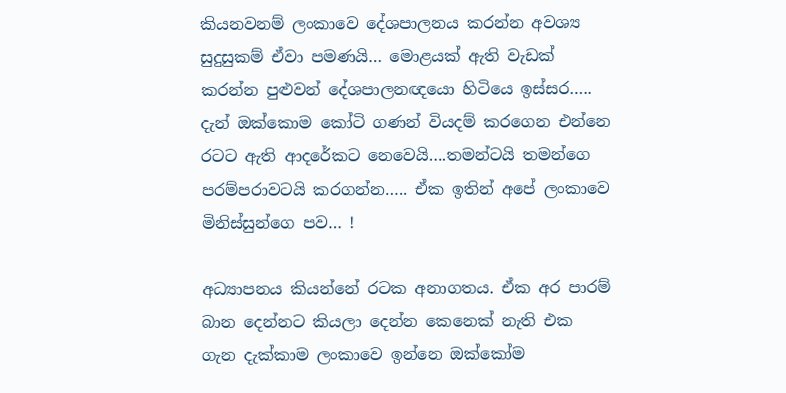කියනවනම් ලංකාවෙ දේශපාලනය කරන්න අවශ්‍ය සුදුසුකම් ඒවා පමණයි… මොළයක් ඇති වැඩක් කරන්න පුළුවන් දේශපාලනඥයො හිටියෙ ඉස්සර….. දැන් ඔක්කොම කෝටි ගණන් වියදම් කරගෙන එන්නෙ රටට ඇති ආදරේකට නෙවෙයි….තමන්ටයි තමන්ගෙ පරම්පරාවටයි කරගන්න….. ඒක ඉතින් අපේ ලංකාවෙ මිනිස්සුන්ගෙ පව… !

අධ්‍යාපනය කියන්නේ රටක අනාගතය. ඒක අර පාරම් බාන දෙන්නට කියලා දෙන්න කෙනෙක් නැති එක ගැන දැක්කාම ලංකාවෙ ඉන්නෙ ඔක්කෝම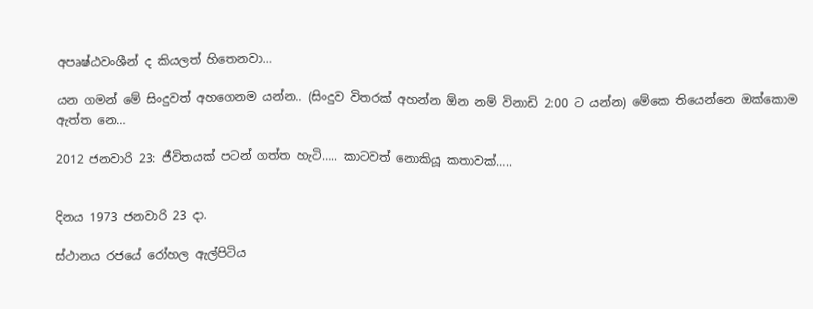අපෘෂ්ඨවංශීන් ද කියලත් හිතෙනවා…

යන ගමන් මේ සිංදුවත් අහගෙනම යන්න.. (සිංදුව විතරක් අහන්න ඕන නම් විනාඩි 2:00 ට යන්න) මේකෙ තියෙන්නෙ ඔක්කොම ඇත්ත නෙ…

2012 ජනවාරි 23: ජීවිතයක් පටන් ගත්ත හැටි….. කාටවත් නොකියූ කතාවක්…..


දිනය 1973 ජනවාරි 23 දා.

ස්ථානය රජයේ රෝහල ඇල්පිටිය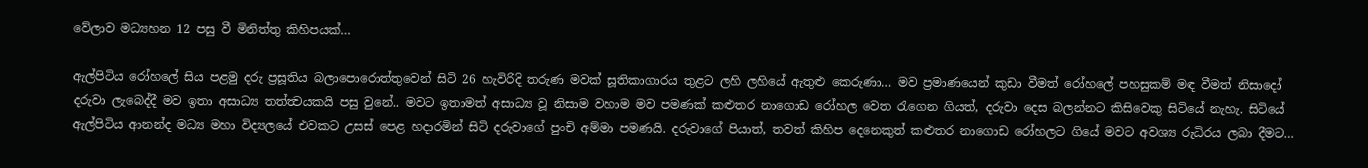වේලාව මධ්‍යහන 12 පසු වී මිනිත්තු කිහිපයක්…

ඇල්පිටිය රෝහලේ සිය පළමු දරු ප්‍රසූතිය බලාපොරොත්තුවෙන් සිටි 26 හැවිරිදි තරුණ මවක් සූතිකාගාරය තුළට ලහි ලහියේ ඇතුළු කෙරුණා… මව ප්‍රමාණයෙන් කුඩා වීමත් රෝහලේ පහසුකම් මඳ වීමත් නිසාදෝ දරුවා ලැබෙද්දී මව ඉතා අසාධ්‍ය තත්ත්‍වයකයි පසු වුනේ.. මවට ඉතාමත් අසාධ්‍ය වූ නිසාම වහාම මව පමණක් කළුතර නාගොඩ රෝහල වෙත රැගෙන ගියත්, දරුවා දෙස බලන්නට කිසිවෙකු සිටියේ නැහැ. සිටියේ ඇල්පිටිය ආනන්ද මධ්‍ය මහා විද්‍යලයේ එවකට උසස් පෙළ හදාරමින් සිටි දරුවාගේ පුංචි අම්මා පමණයි. දරුවාගේ පියාත්, තවත් කිහිප දෙනෙකුත් කළුතර නාගොඩ රෝහලට ගියේ මවට අවශ්‍ය රුධිරය ලබා දීමට…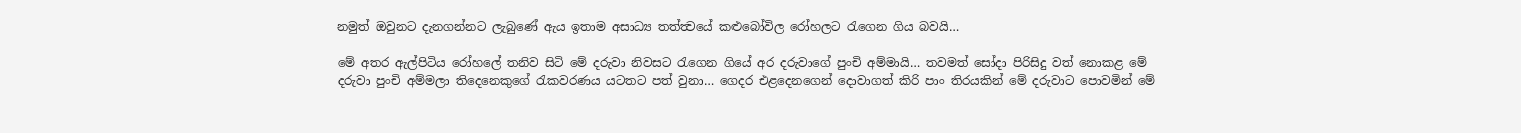නමුත් ඔවුනට දැනගන්නට ලැබුණේ ඇය ඉතාම අසාධ්‍ය තත්ත්‍වයේ කළුබෝවිල රෝහලට රැගෙන ගිය බවයි…

මේ අතර ඇල්පිටිය රෝහලේ තනිව සිටි මේ දරුවා නිවසට රැගෙන ගියේ අර දරුවාගේ පුංචි අම්මායි… තවමත් සෝදා පිරිසිදු වත් නොකළ මේ දරුවා පුංචි අම්මලා තිදෙනෙකුගේ රැකවරණය යටතට පත් වුනා… ගෙදර එළදෙනගෙන් දොවාගත් කිරි පාං තිරයකින් මේ දරුවාට පොවමින් මේ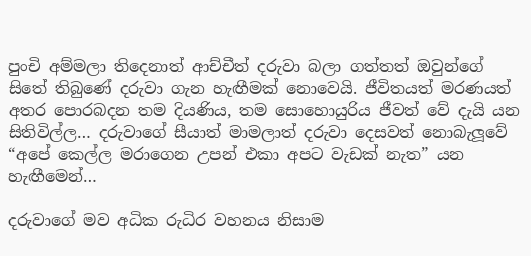පුංචි අම්මලා තිදෙනාත් ආච්චීත් දරුවා බලා ගත්තත් ඔවුන්ගේ සිතේ තිබුණේ දරුවා ගැන හැඟීමක් නොවෙයි. ජීවිතයත් මරණයත් අතර පොරබදන තම දියණිය, තම සොහොයුරිය ජීවත් වේ දැයි යන සිතිවිල්ල… දරුවාගේ සීයාත් මාමලාත් දරුවා දෙසවත් නොබැලූවේ “අපේ කෙල්ල මරාගෙන උපන් එකා අපට වැඩක් නැත” යන හැඟීමෙන්…

දරුවාගේ මව අධික රුධිර වහනය නිසාම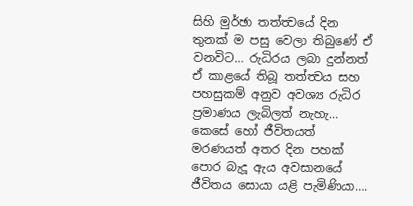සිහි මුර්ඡා තත්ත්‍වයේ දින තුනක් ම පසු වෙලා තිබුණේ ඒ වනවිට… රුධිරය ලබා දුන්නත් ඒ කාළයේ තිබූ තත්ත්‍වය සහ පහසුකම් අනුව අවශ්‍ය රුධිර ප්‍රමාණය ලැබිලත් නැහැ… කෙසේ හෝ ජීවිතයත් මරණයත් අතර දින පහක් පොර බැදූ ඇය අවසානයේ ජීවිතය සොයා යළි පැමිණියා….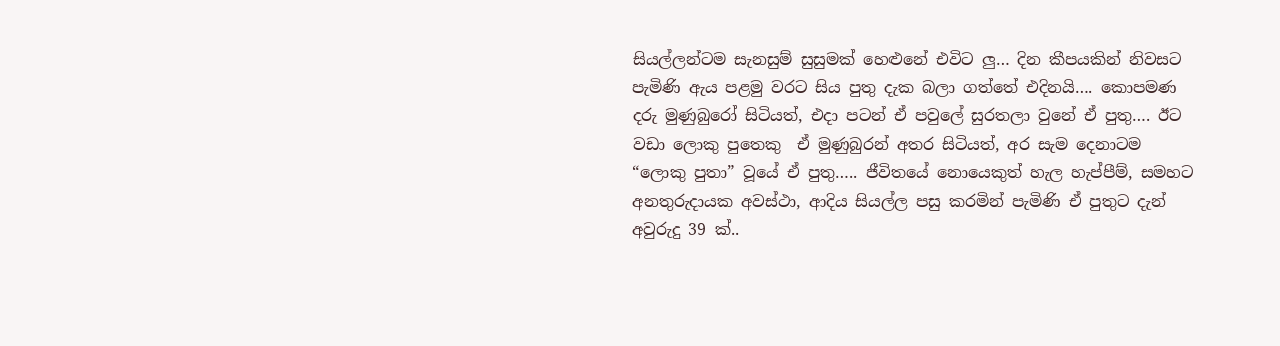සියල්ලන්ටම සැනසුම් සුසුමක් හෙළුනේ එවිට ලු… දින කීපයකින් නිවසට පැමිණි ඇය පළමු වරට සිය පුතු දැක බලා ගත්තේ එදිනයි…. කොපමණ දරු මුණුබුරෝ සිටියත්, එදා පටන් ඒ පවුලේ සුරතලා වුනේ ඒ පුතු…. ඊට වඩා ලොකු පුතෙකු  ඒ මුණුබුරන් අතර සිටියත්, අර සැම දෙනාටම “ලොකු පුතා” වූයේ ඒ පුතු….. ජීවිතයේ නොයෙකුත් හැල හැප්පීම්, සමහට අනතුරුදායක අවස්ථා, ආදිය සියල්ල පසු කරමින් පැමිණි ඒ පුතුට දැන් අවුරුදු 39 ක්..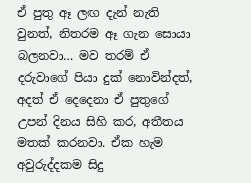ඒ පුතු ඈ ලඟ දැන් නැති වුනත්, නිතරම ඈ ගැන සොයා බලනවා… මව තරම් ඒ දරුවාගේ පියා දුක් නොවින්දත්, අදත් ඒ දෙදෙනා ඒ පුතුගේ උපන් දිනය සිහි කර, අතීතය මතක් කරනවා. ඒක හැම අවුරුද්දකම සිදු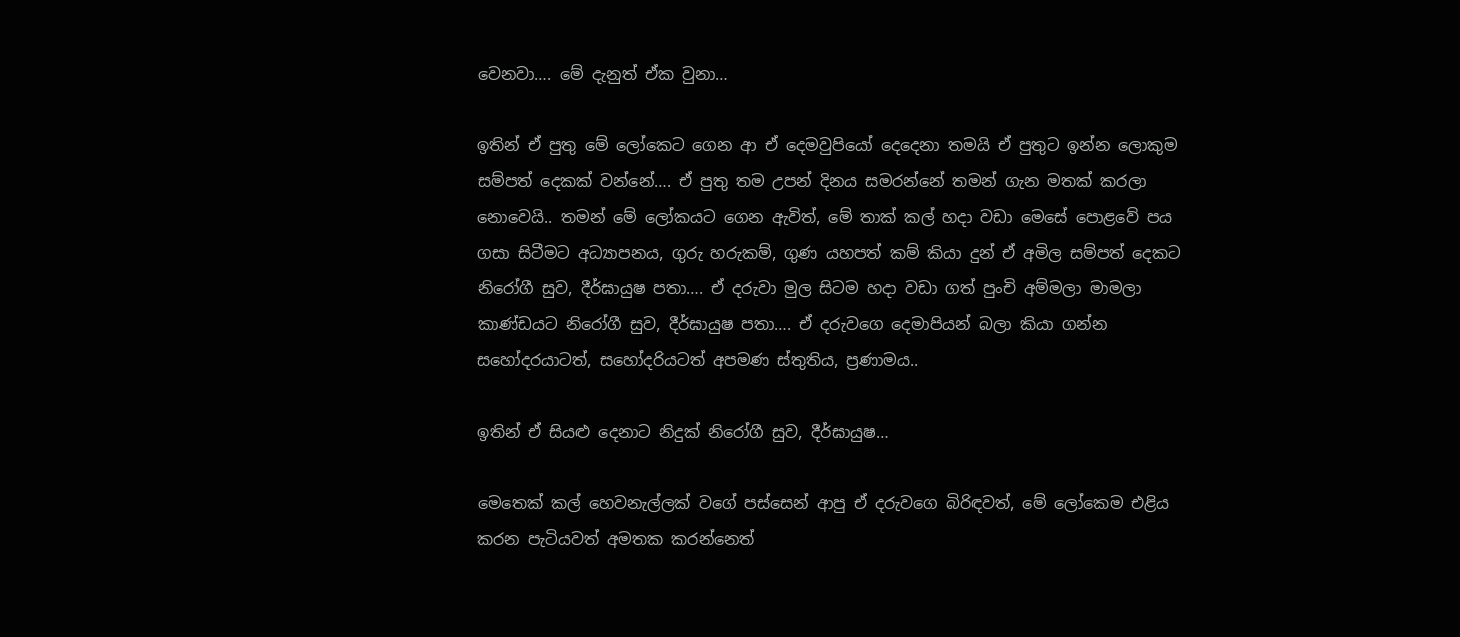වෙනවා…. මේ දැනුත් ඒක වුනා…

ඉතින් ඒ පුතු මේ ලෝකෙට ගෙන ආ ඒ දෙමවුපියෝ දෙදෙනා තමයි ඒ පුතුට ඉන්න ලොකුම සම්පත් දෙකක් වන්නේ…. ඒ පුතු තම උපන් දිනය සමරන්නේ තමන් ගැන මතක් කරලා නොවෙයි.. තමන් මේ ලෝකයට ගෙන ඇවිත්, මේ තාක් කල් හදා වඩා මෙසේ පොළවේ පය ගසා සිටීමට අධ්‍යාපනය, ගුරු හරුකම්, ගුණ යහපත් කම් කියා දුන් ඒ අමිල සම්පත් දෙකට නිරෝගී සුව, දීර්ඝායුෂ පතා…. ඒ දරුවා මුල සිටම හදා වඩා ගත් පුංචි අම්මලා මාමලා කාණ්ඩයට නිරෝගී සුව, දීර්ඝායුෂ පතා…. ඒ දරුවගෙ දෙමාපියන් බලා කියා ගන්න සහෝදරයාටත්, සහෝදරියටත් අපමණ ස්තුතිය, ප්‍රණාමය..

ඉතින් ඒ සියළු දෙනාට නිදුක් නිරෝගී සුව, දීර්ඝායුෂ…

මෙතෙක් කල් හෙවනැල්ලක් වගේ පස්සෙන් ආපු ඒ දරුවගෙ බිරිඳවත්, මේ ලෝකෙම එළිය කරන පැටියවත් අමතක කරන්නෙත්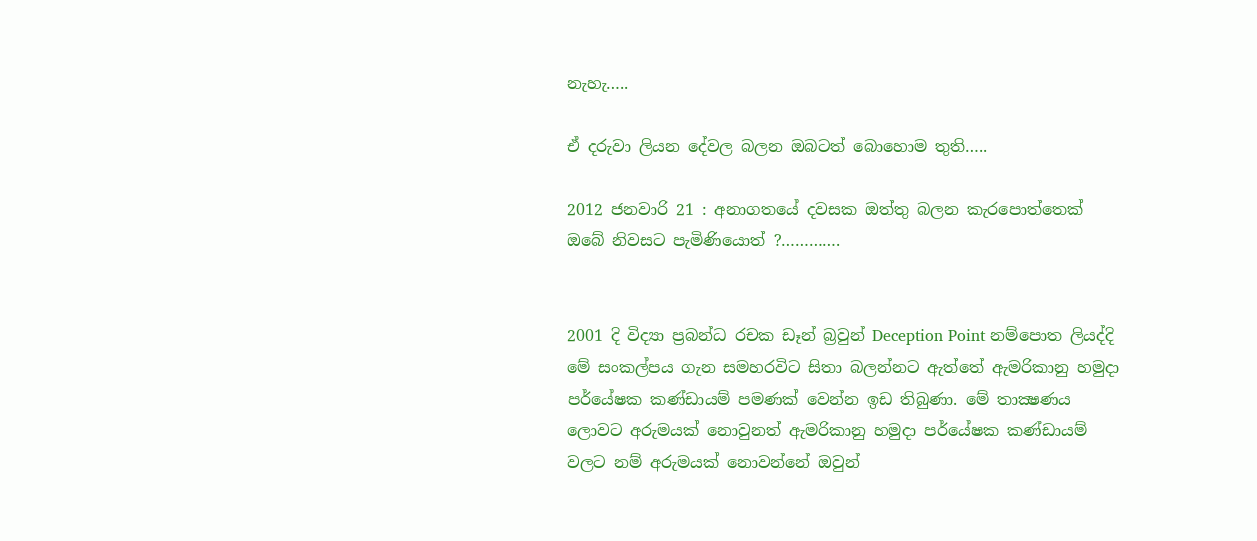නැහැ…..

ඒ දරුවා ලියන දේවල බලන ඔබටත් බොහොම තුති…..

2012 ජනවාරි 21 : අනාගතයේ දවසක ඔත්තු බලන කැරපොත්තෙක් ඔබේ නිවසට පැමිණියොත් ?………….


2001 දි විද්‍යා ප්‍රබන්ධ රචක ඩෑන් බ්‍රවුන් Deception Point නම්පොත ලියද්දි මේ සංකල්පය ගැන සමහරවිට සිතා බලන්නට ඇත්තේ ඇමරිකානු හමුදා පර්යේෂක කණ්ඩායම් පමණක් වෙන්න ඉඩ තිබුණා. මේ තාක්‍ෂණය ලොවට අරුමයක් නොවුනත් ඇමරිකානු හමුදා පර්යේෂක කණ්ඩායම් වලට නම් අරුමයක් නොවන්නේ ඔවුන්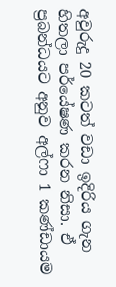අවුරුදු 20 කටත් වඩා ඉදිරිය ගැන හිතලා පර්යේෂණ කරන නිසා. ඒ ප්‍රබන්ධයට අනුව අල්ෆා 1 කණ්ඩායම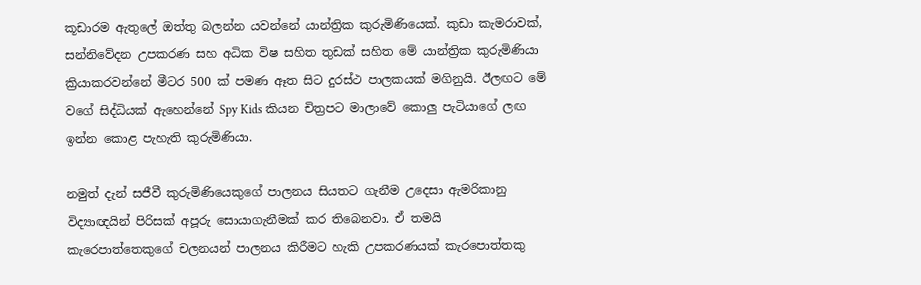කූඩාරම ඇතුලේ ඔත්තු බලන්න යවන්නේ යාන්ත්‍රික කුරුමිණියෙක්. කුඩා කැමරාවක්, සන්නිවේදන උපකරණ සහ අධික විෂ සහිත තුඩක් සහිත මේ යාන්ත්‍රික කුරුමිණියා ක්‍රියාකරවන්නේ මීටර 500 ක් පමණ ඈත සිට දුරස්ථ පාලකයක් මගිනුයි. ඊලඟට මේ වගේ සිද්ධියක් ඇහෙන්නේ Spy Kids කියන චිත්‍රපට මාලාවේ කොලු පැටියාගේ ලඟ ඉන්න කොළ පැහැති කුරුමිණියා.

නමුත් දැන් සජීවී කුරුමිණියෙකුගේ පාලනය සියතට ගැනීම උදෙසා ඇමරිකානු විද්‍යාඥයින් පිරිසක් අපූරු සොයාගැනීමක් කර තිබෙනවා. ඒ තමයි කැරෙපාත්තෙකුගේ චලනයන් පාලනය කිරීමට හැකි උපකරණයක් කැරපොත්තකු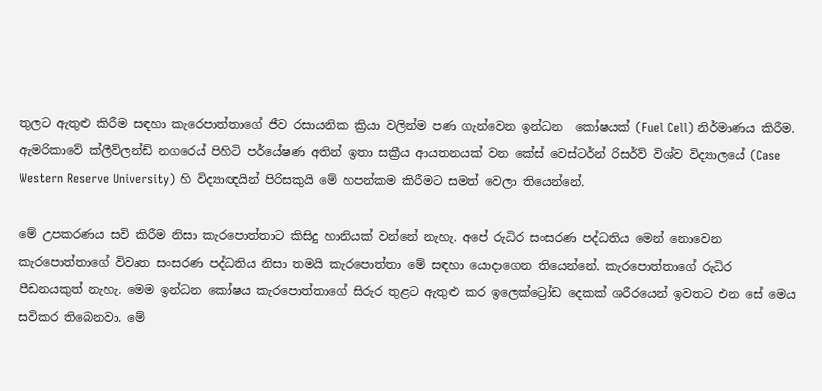තුලට ඇතුළු කිරීම සඳහා කැරෙපාත්තාගේ ජීව රසායනික ක්‍රියා වලින්ම පණ ගැන්වෙන ඉන්ධන  කෝෂයක් (Fuel Cell) නිර්මාණය කිරීම. ඇමරිකාවේ ක්ලීව්ලන්ඩ් නගරෙය් පිහිටි පර්යේෂණ අතින් ඉතා සක්‍රීය ආයතනයක් වන කේස් වෙස්ටර්න් රිසර්ව් විශ්ව විද්‍යාලයේ (Case Western Reserve University) හි විද්‍යාඥයින් පිරිසකුයි මේ හපන්කම කිරීමට සමත් වෙලා තියෙන්නේ.

මේ උපකරණය සවි කිරීම නිසා කැරපොත්තාට කිසිදු හානියක් වන්නේ නැහැ. අපේ රුධිර සංසරණ පද්ධතිය මෙන් නොවෙන කැරපොත්තාගේ විවෘත සංසරණ පද්ධතිය නිසා තමයි කැරපොත්තා මේ සඳහා යොදාගෙන තියෙන්නේ. කැරපොත්තාගේ රුධිර පීඩනයකුත් නැහැ. මෙම ඉන්ධන කෝෂය කැරපොත්තාගේ සිරුර තුළට ඇතුළු කර ඉලෙක්ට්‍රෝඩ දෙකක් ශරීරයෙන් ඉවතට එන සේ මෙය සවිකර තිබෙනවා. මේ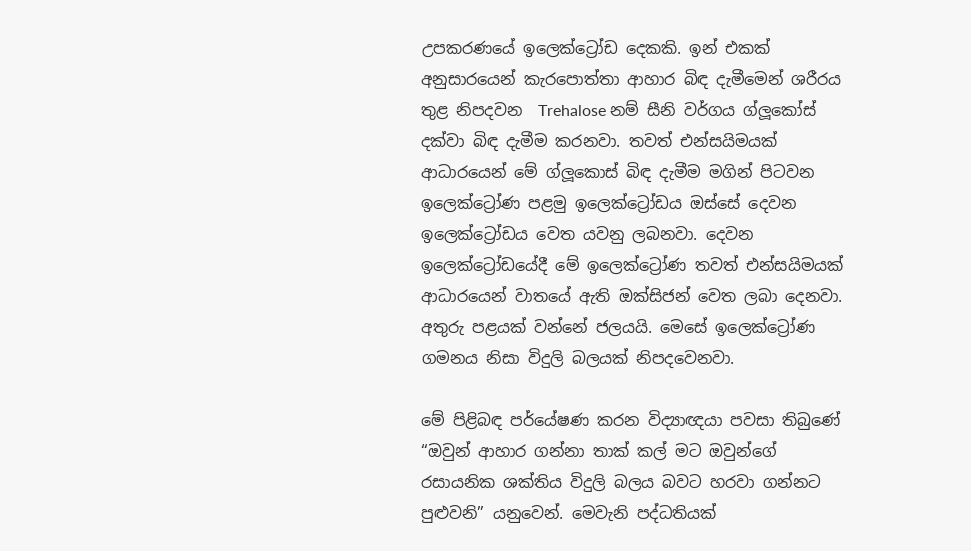උපකරණයේ ඉලෙක්ට්‍රෝඩ දෙකකි. ඉන් එකක් අනුසාරයෙන් කැරපොත්තා ආහාර බිඳ දැමීමෙන් ශරීරය තුළ නිපදවන  Trehalose නම් සීනි වර්ගය ග්ලූකෝස් දක්වා බිඳ දැමීම කරනවා. තවත් එන්සයිමයක් ආධාරයෙන් මේ ග්ලූකොස් බිඳ දැමීම මගින් පිටවන ඉලෙක්ට්‍රෝණ පළමු ඉලෙක්ට්‍රෝඩය ඔස්සේ දෙවන ඉලෙක්ට්‍රෝඩය වෙත යවනු ලබනවා. දෙවන ඉලෙක්ට්‍රෝඩයේදී මේ ඉලෙක්ට්‍රෝණ තවත් එන්සයිමයක් ආධාරයෙන් වාතයේ ඇති ඔක්සිජන් වෙත ලබා දෙනවා. අතුරු පළයක් වන්නේ ජලයයි. මෙසේ ඉලෙක්ට්‍රෝණ ගමනය නිසා විදුලි බලයක් නිපදවෙනවා.

මේ පිළිබඳ පර්යේෂණ කරන විද්‍යාඥයා පවසා තිබුණේ “ඔවුන් ආහාර ගන්නා තාක් කල් මට ඔවුන්ගේ රසායනික ශක්තිය විදුලි බලය බවට හරවා ගන්නට පුළුවනි” යනුවෙන්. මෙවැනි පද්ධතියක්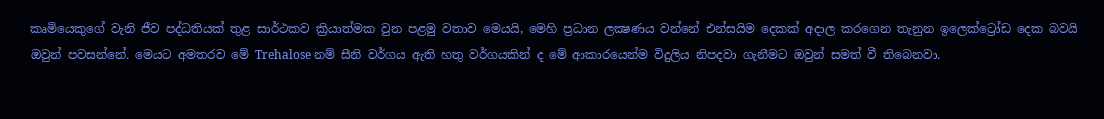කෘමියෙකුගේ වැනි ජීව පද්ධතියක් තුළ සාර්ථකව ක්‍රියාත්මක වුන පළමු වතාව මෙයයි, මෙහි ප්‍රධාන ලක්‍ෂණය වන්නේ එන්සයිම දෙකක් අදාල කරගෙන තැනුන ඉලෙක්ට්‍රෝඩ දෙක බවයි ඔවුන් පවසන්නේ. මෙයට අමතරව මේ Trehalose නම් සීනි වර්ගය ඇති හතු වර්ගයකින් ද මේ ආකාරයෙන්ම විදුලිය නිපදවා ගැනීමට ඔවුන් සමත් වී තිබෙනවා.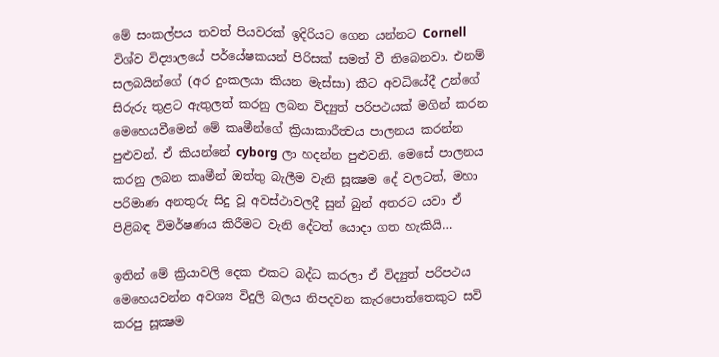මේ සංකල්පය තවත් පියවරක් ඉදිරියට ගෙන යන්නට Cornell විශ්ව විද්‍යාලයේ පර්යේෂකයන් පිරිසක් සමත් වී තිබෙනවා. එනම් සලබයින්ගේ (අර දුංකලයා කියන මැස්සා) කීට අවධියේදී උන්ගේ සිරුරු තුළට ඇතුලත් කරනු ලබන විද්‍යුත් පරිපථයක් මගින් කරන මෙහෙයවීමෙන් මේ කෘමීන්ගේ ක්‍රියාකාරීත්‍වය පාලනය කරන්න පුළුවන්. ඒ කියන්නේ cyborg ලා හදන්න පුළුවනි. මෙසේ පාලනය කරනු ලබන කෘමීන් ඔත්තු බැලීම වැනි සූක්‍ෂම දේ වලටත්, මහා පරිමාණ අනතුරු සිදු වූ අවස්ථාවලදී සුන් බුන් අතරට යවා ඒ පිළිබඳ විමර්ෂණය කිරීමට වැනි දේටත් යොදා ගත හැකියි…

ඉතින් මේ ක්‍රියාවලි දෙක එකට බද්ධ කරලා ඒ විද්‍යුත් පරිපථය මෙහෙයවන්න අවශ්‍ය විදුලි බලය නිපදවන කැරපොත්තෙකුට සවි කරපු සූක්‍ෂම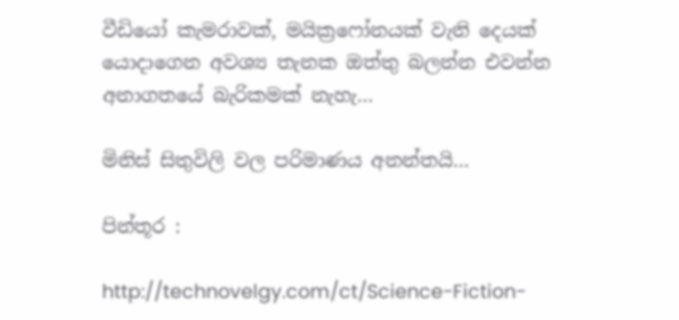වීඩියෝ කැමරාවක්, මයික්‍රෆෝනයක් වැනි දෙයක් යොදාගෙන අවශ්‍ය තැනක ඔත්තු බලන්න එවන්න අනාගතයේ බැරිකමක් නැහැ…

මිනිස් සිතුවිලි වල පරිමාණය අනන්තයි…

පින්තූර :

http://technovelgy.com/ct/Science-Fiction-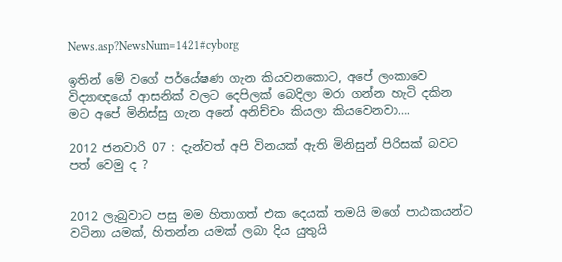News.asp?NewsNum=1421#cyborg

ඉතින් මේ වගේ පර්යේෂණ ගැන කියවනකොට, අපේ ලංකාවෙ විද්‍යාඥයෝ ආසනික් වලට දෙපිලක් බෙදිලා මරා ගන්න හැටි දකින මට අපේ මිනිස්සු ගැන අනේ අනිච්චං කියලා කියවෙනවා….

2012 ජනවාරි 07 : දැන්වත් අපි විනයක් ඇති මිනිසුන් පිරිසක් බවට පත් වෙමු ද ?


2012 ලැබුවාට පසු මම හිතාගත් එක දෙයක් තමයි මගේ පාඨකයන්ට වටිනා යමක්, හිතන්න යමක් ලබා දිය යුතුයි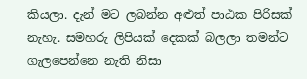කියලා. දැන් මට ලබන්න අළුත් පාඨක පිරිසක් නැහැ. සමහරු ලිපියක් දෙකක් බලලා තමන්ට ගැලපෙන්නෙ නැති නිසා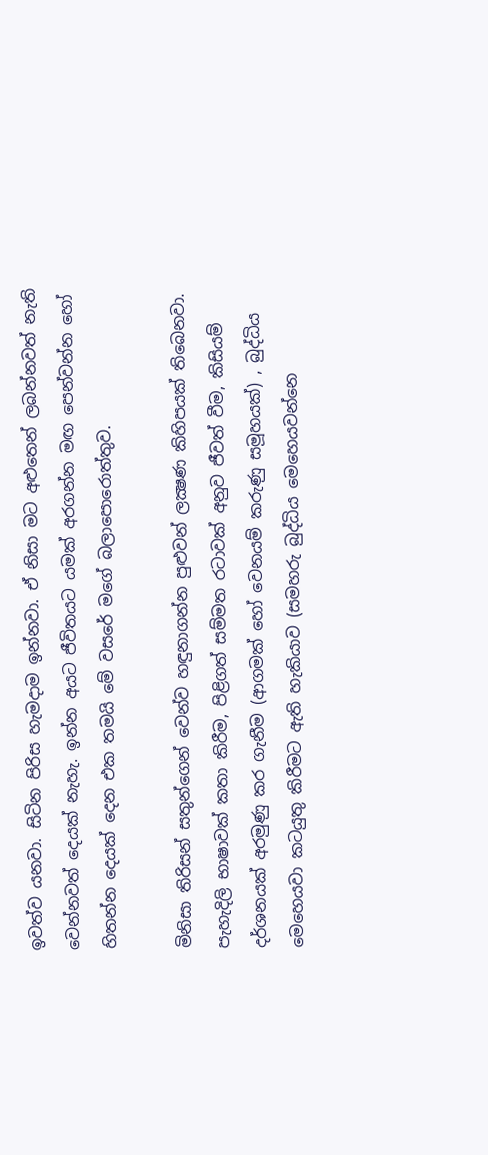ඉවත්ව යනවා. සිටින පිරිස හැමදාම ඉන්නවා. ඒ නිසා මට අළුතෙන් ලබන්නවත් නැති වෙන්නවත් දෙයක් නැහැ. ඉන්න අයට ජීවිතයට යමක් අරගන්න මඟ පෙන්වන්න හෝ හිතන්න දෙයක් දෙන එක තමයි මේ වසරේ මගේ බලාපොරොත්තුව.

මිනිසා තිරිසන් සතුන්ගෙන් වෙන්ව හඳුනාගන්න පුළුවන් ලක්‍ෂණ කිහිපයක් තිබෙනවා. පැහැදිලි භාෂාවක් කතා කිරීම, පිළිගත් සම්මත රටාවක් අනුව ජීවත් වීම, කිසියම් දර්ශනයක් අරමුණු කර ගැනීම (ආගමක් හෝ වෙනයම් කරුණු සමූහයක්) , බුද්ධිය මෙහෙයවා කටයුතු කිරීමට ඇති හැකියාව (සමහරු බුද්ධිය මෙහෙයවන්නෙ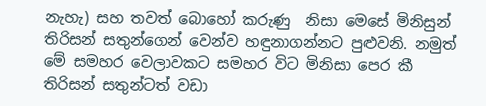නැහැ) සහ තවත් බොහෝ කරුණු  නිසා මෙසේ මිනිසුන් තිරිසන් සතුන්ගෙන් වෙන්ව හඳුනාගන්නට පුළුවනි. නමුත් මේ සමහර වෙලාවකට සමහර විට මිනිසා පෙර කී තිරිසන් සතුන්ටත් වඩා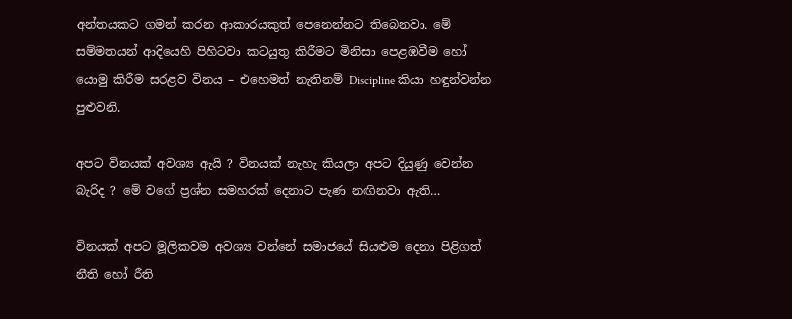අන්තයකට ගමන් කරන ආකාරයකුත් පෙනෙන්නට තිබෙනවා. මේ සම්මතයන් ආදියෙහි පිහිටවා කටයුතු කිරීමට මිනිසා පෙළඹවීම හෝ යොමු කිරීම සරළව විනය – එහෙමත් නැතිනම් Discipline කියා හඳුන්වන්න පුළුවනි.

අපට විනයක් අවශ්‍ය ඇයි ? විනයක් නැහැ කියලා අපට දියුණු වෙන්න බැරිද ? මේ වගේ ප්‍රශ්න සමහරක් දෙනාට පැණ නඟිනවා ඇති…

විනයක් අපට මූලිකවම අවශ්‍ය වන්නේ සමාජයේ සියළුම දෙනා පිළිගත් නීති හෝ රීති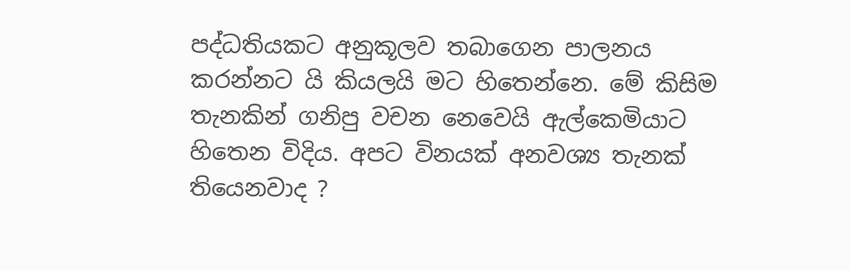පද්ධතියකට අනුකූලව තබාගෙන පාලනය කරන්නට යි කියලයි මට හිතෙන්නෙ. මේ කිසිම තැනකින් ගනිපු වචන නෙවෙයි ඇල්කෙමියාට හිතෙන විදිය. අපට විනයක් අනවශ්‍ය තැනක් තියෙනවාද ?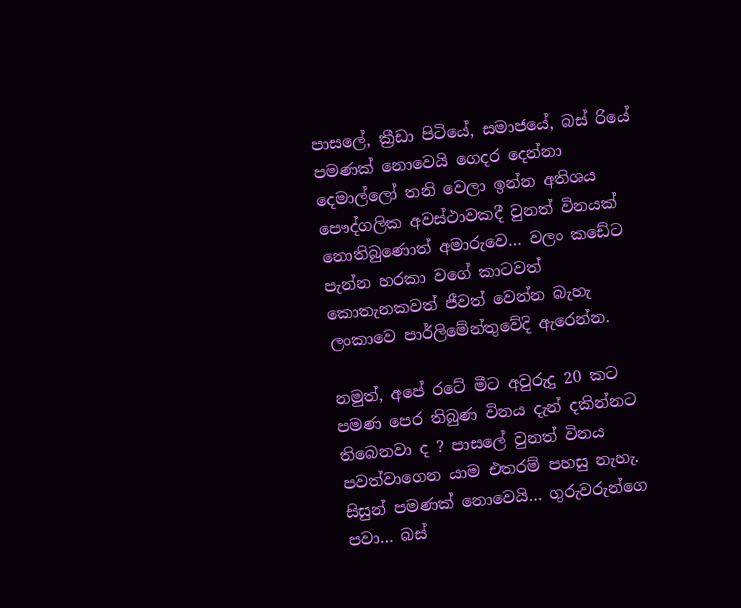පාසලේ, ක්‍රීඩා පිටියේ, සමාජයේ, බස් රියේ පමණක් නොවෙයි ගෙදර දෙන්නා දෙමාල්ලෝ තනි වෙලා ඉන්න අතිශය පෞද්ගලික අවස්ථාවකදී වුනත් විනයක් නොතිබුණොත් අමාරුවෙ… වලං කඩේට පැන්න හරකා වගේ කාටවත් කොතැනකවත් ජීවත් වෙන්න බැහැ ලංකාවෙ පාර්ලිමේන්තුවේදි ඇරෙන්න.

නමුත්, අපේ රටේ මීට අවුරුදු 20 කට පමණ පෙර තිබුණ විනය දැන් දකින්නට තිබෙනවා ද ? පාසලේ වුනත් විනය පවත්වාගෙන යාම එතරම් පහසු නැහැ. සිසුන් පමණක් නොවෙයි… ගුරුවරුන්ගෙ පවා… බස්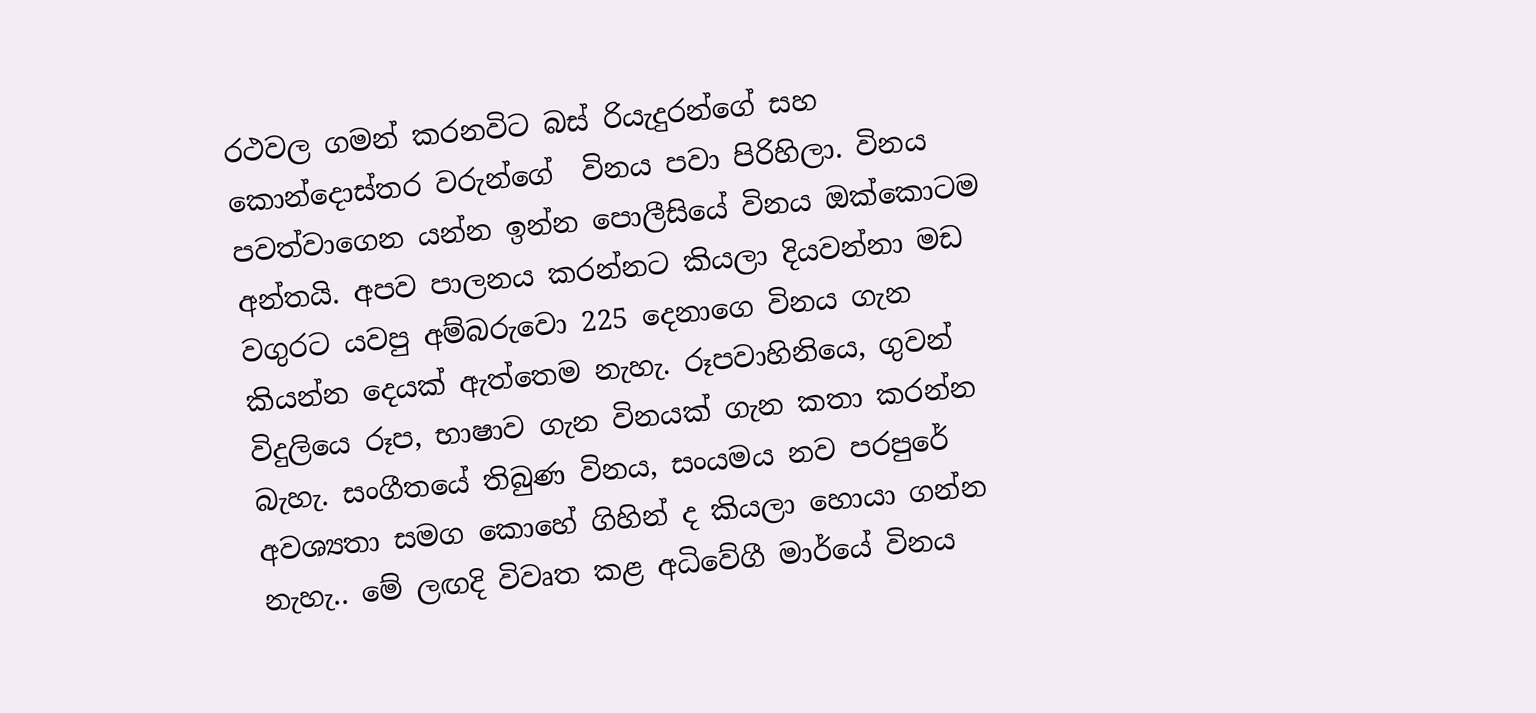රථවල ගමන් කරනවිට බස් රියැදුරන්ගේ සහ කොන්දොස්තර වරුන්ගේ  විනය පවා පිරිහිලා. විනය  පවත්වාගෙන යන්න ඉන්න පොලීසියේ විනය ඔක්කොටම අන්තයි. අපව පාලනය කරන්නට කියලා දියවන්නා මඩ වගුරට යවපු අම්බරුවො 225 දෙනාගෙ විනය ගැන කියන්න දෙයක් ඇත්තෙම නැහැ. රූපවාහිනියෙ, ගුවන් විදුලියෙ රූප, භාෂාව ගැන විනයක් ගැන කතා කරන්න බැහැ. සංගීතයේ තිබුණ විනය, සංයමය නව පරපුරේ අවශ්‍යතා සමග කොහේ ගිහින් ද කියලා හොයා ගන්න නැහැ.. මේ ලඟදි විවෘත කළ අධිවේගී මාර්යේ විනය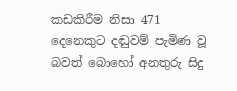කඩකිරීම නිසා 471 දෙනෙකුට දඬුවම් පැමිණ වූ බවත් බොහෝ අනතුරු සිදු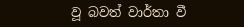වූ බවත් වාර්තා වී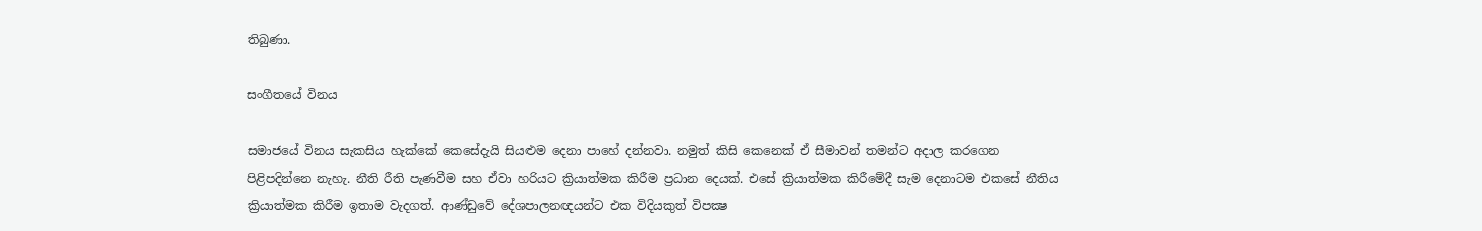තිබුණා.

සංගීතයේ විනය

සමාජයේ විනය සැකසිය හැක්කේ කෙසේදැයි සියළුම දෙනා පාහේ දන්නවා. නමුත් කිසි කෙනෙක් ඒ සීමාවන් තමන්ට අදාල කරගෙන පිළිපදින්නෙ නැහැ. නීති රීති පැණවීම සහ ඒවා හරියට ක්‍රියාත්මක කිරීම ප්‍රධාන දෙයක්. එසේ ක්‍රියාත්මක කිරීමේදී සැම දෙනාටම එකසේ නීතිය ක්‍රියාත්මක කිරීම ඉතාම වැදගත්. ආණ්ඩුවේ දේශපාලනඥයන්ට එක විදියකුත් විපක්‍ෂ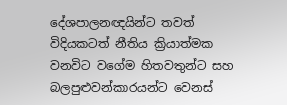දේශපාලනඥයින්ට තවත් විදියකටත් නීතිය ක්‍රියාත්මක වනවිට වගේම හිතවතුන්ට සහ බලපුළුවන්කාරයන්ට වෙනස්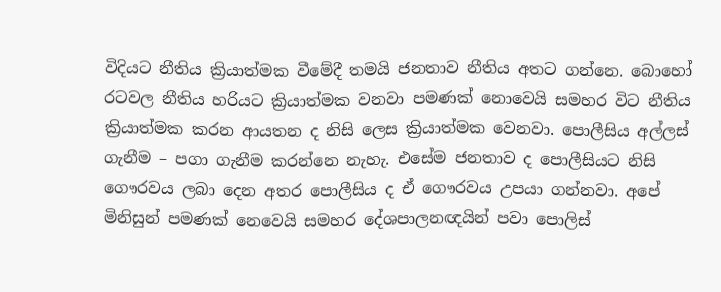විදියට නීතිය ක්‍රියාත්මක වීමේදී තමයි ජනතාව නීතිය අතට ගන්නෙ. බොහෝ රටවල නීතිය හරියට ක්‍රියාත්මක වනවා පමණක් නොවෙයි සමහර විට නීතිය ක්‍රියාත්මක කරන ආයතන ද නිසි ලෙස ක්‍රියාත්මක වෙනවා. පොලීසිය අල්ලස් ගැනීම – පගා ගැනීම කරන්නෙ නැහැ. එසේම ජනතාව ද පොලීසියට නිසි ගෞරවය ලබා දෙන අතර පොලීසිය ද ඒ ගෞරවය උපයා ගන්නවා. අපේ මිනිසුන් පමණක් නෙවෙයි සමහර දේශපාලනඥයින් පවා පොලිස්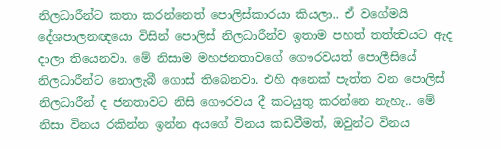නිලධාරීන්ට කතා කරන්නෙත් පොලිස්කාරයා කියලා.. ඒ වගේමයි දේශපාලනඥයො විසින් පොලිස් නිලධාරීන්ව ඉතාම පහත් තත්ත්‍වයට ඇද දාලා තියෙනවා. මේ නිසාම මහජනතාවගේ ගෞරවයත් පොලීසියේ නිලධාරීන්ට නොලැබී ගොස් තිබෙනවා. එහි අනෙක් පැත්ත වන පොලිස් නිලධාරීන් ද ජනතාවට නිසි ගෞරවය දී කටයුතු කරන්නෙ නැහැ.. මේ නිසා විනය රකින්න ඉන්න අයගේ විනය කඩවීමත්, ඔවුන්ට විනය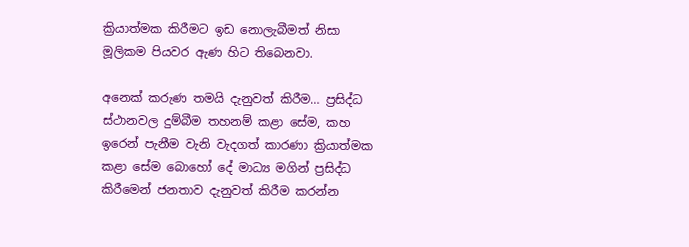ක්‍රියාත්මක කිරීමට ඉඩ නොලැබීමත් නිසා මූලිකම පියවර ඇණ හිට තිබෙනවා.

අනෙක් කරුණ තමයි දැනුවත් කිරීම… ප්‍රසිද්ධ ස්ථානවල දුම්බීම තහනම් කළා සේම, කහ ඉරෙන් පැනීම වැනි වැදගත් කාරණා ක්‍රියාත්මක කළා සේම බොහෝ දේ මාධ්‍ය මගින් ප්‍රසිද්ධ කිරීමෙන් ජනතාව දැනුවත් කිරීම කරන්න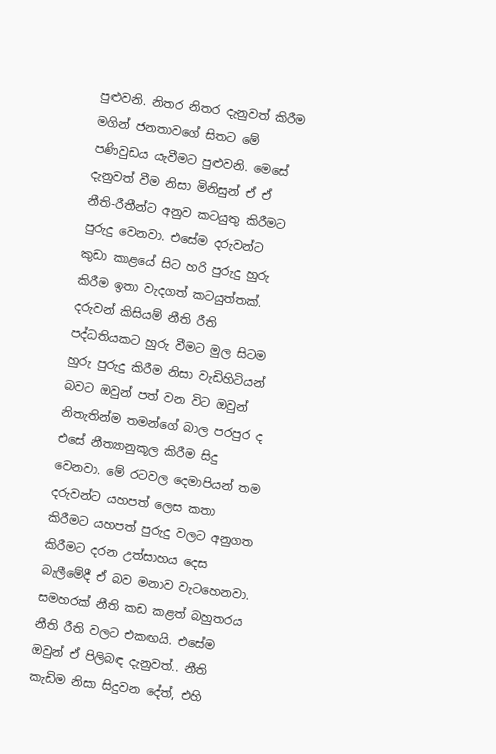පුළුවනි. නිතර නිතර දැනුවත් කිරීම මගින් ජනතාවගේ සිතට මේ පණිවුඩය යැවීමට පුළුවනි. මෙසේ දැනුවත් වීම නිසා මිනිසුන් ඒ ඒ නීති-රීතීන්ට අනුව කටයුතු කිරීමට පුරුදු වෙනවා. එසේම දරුවන්ට කුඩා කාළයේ සිට හරි පුරුදු හුරු කිරීම ඉතා වැදගත් කටයුත්තක්. දරුවන් කිසියම් නීති රීති පද්ධතියකට හුරු වීමට මුල සිටම හුරු පුරුදු කිරීම නිසා වැඩිහිටියන් බවට ඔවුන් පත් වන විට ඔවුන් නිතැතින්ම තමන්ගේ බාල පරපුර ද එසේ නීත්‍යානුකූල කිරීම සිදු වෙනවා. මේ රටවල දෙමාපියන් තම දරුවන්ට යහපත් ලෙස කතා කිරීමට යහපත් පුරුදු වලට අනුගත කිරීමට දරන උත්සාහය දෙස බැලීමේදී ඒ බව මනාව වැටහෙනවා. සමහරක් නීති කඩ කළත් බහුතරය නීති රීති වලට එකඟයි. එසේම ඔවුන් ඒ පිලිබඳ දැනුවත්.. නීති කැඩිම නිසා සිදුවන දේත්, එහි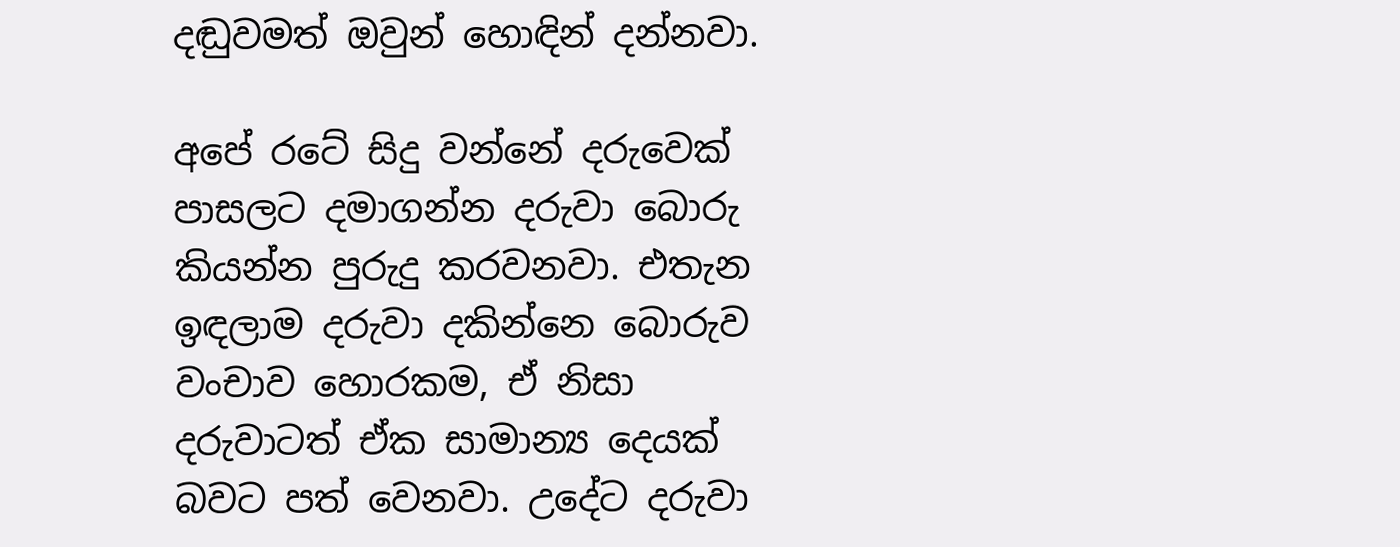දඬුවමත් ඔවුන් හොඳින් දන්නවා.

අපේ රටේ සිදු වන්නේ දරුවෙක් පාසලට දමාගන්න දරුවා බොරු කියන්න පුරුදු කරවනවා. එතැන ඉඳලාම දරුවා දකින්නෙ බොරුව වංචාව හොරකම, ඒ නිසා දරුවාටත් ඒක සාමාන්‍ය දෙයක් බවට පත් වෙනවා. උදේට දරුවා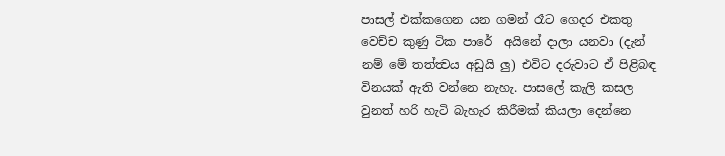පාසල් එක්කගෙන යන ගමන් රෑට ගෙදර එකතු වෙච්ච කුණු ටික පාරේ  අයිනේ දාලා යනවා (දැන් නම් මේ තත්ත්‍වය අඩුයි ලු) එවිට දරුවාට ඒ පිළිබඳ විනයක් ඇති වන්නෙ නැහැ. පාසලේ කැලි කසල වුනත් හරි හැටි බැහැර කිරීමක් කියලා දෙන්නෙ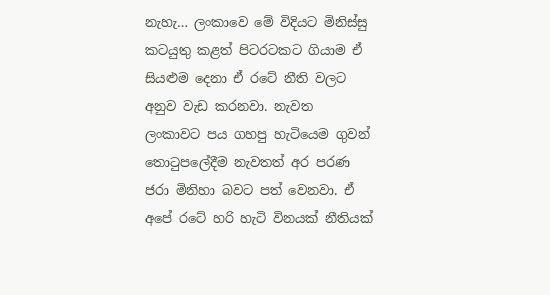නැහැ… ලංකාවෙ මේ විදියට මිනිස්සු කටයුතු කළත් පිටරටකට ගියාම ඒ සියළුම දෙනා ඒ රටේ නීති වලට අනුව වැඩ කරනවා. නැවත ලංකාවට පය ගහපු හැටියෙම ගුවන් තොටුපලේදීම නැවතත් අර පරණ ජරා මිනිහා බවට පත් වෙනවා. ඒ අපේ රටේ හරි හැටි විනයක් නීතියක්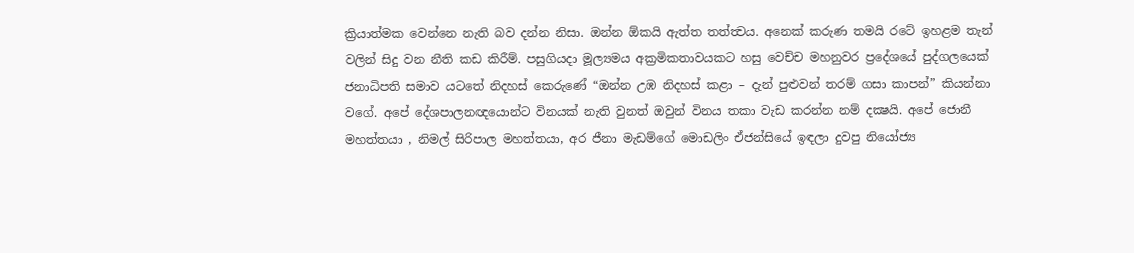ක්‍රියාත්මක වෙන්නෙ නැති බව දන්න නිසා. ඔන්න ඕකයි ඇත්ත තත්ත්‍වය. අනෙක් කරුණ තමයි රටේ ඉහළම තැන් වලින් සිදු වන නීති කඩ කිරීම්. පසුගියදා මූල්‍යමය අක්‍රමිකතාවයකට හසු වෙච්ච මහනුවර ප්‍රදේශයේ පුද්ගලයෙක් ජනාධිපති සමාව යටතේ නිදහස් කෙරුණේ “ඔන්න උඹ නිදහස් කළා – දැන් පුළුවන් තරම් ගසා කාපන්” කියන්නා වගේ. අපේ දේශපාලනඥයොන්ට විනයක් නැති වුනත් ඔවුන් විනය තකා වැඩ කරන්න නම් දක්‍ෂයි. අපේ ජොනී මහත්තයා , නිමල් සිරිපාල මහත්තයා, අර ජීනා මැඩම්ගේ මොඩලිං ඒජන්සියේ ඉඳලා දුවපු නියෝජ්‍ය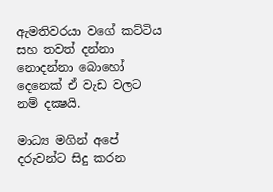ඇමතිවරයා වගේ කට්ටිය සහ තවත් දන්නා නොදන්නා බොහෝ දෙනෙක් ඒ වැඩ වලට නම් දක්‍ෂයි.

මාධ්‍ය මගින් අපේ දරුවන්ට සිදු කරන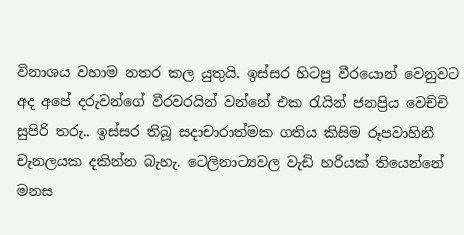විනාශය වහාම නතර කල යුතුයි. ඉස්සර හිටපු වීරයොන් වෙනුවට අද අපේ දරුවන්ගේ වීරවරයින් වන්නේ එක රැයින් ජනප්‍රිය වෙච්චි සුපිරි තරු.. ඉස්සර තිබූ සදාචාරාත්මක ගතිය කිසිම රූපවාහිනී චැනලයක දකින්න බැහැ. ටෙලිනාට්‍යවල වැඩි හරියක් තියෙන්නේ මනස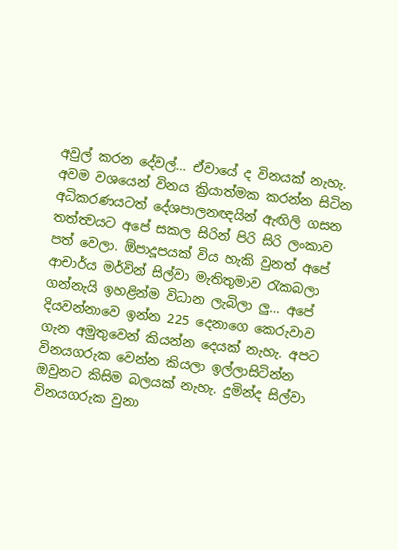අවුල් කරන දේවල්… ඒවායේ ද විනයක් නැහැ. අවම වශයෙන් විනය ක්‍රියාත්මක කරන්න සිටින අධිකරණයටත් දේශපාලනඥයින් ඇඟිලි ගසන තත්ත්‍වයට අපේ සකල සිරින් පිරි සිරි ලංකාව පත් වෙලා. ඕපාදූපයක් විය හැකි වුනත් අපේ ආචාර්ය මර්වින් සිල්වා මැතිතුමාව රැකබලා ගන්නැයි ඉහළින්ම විධාන ලැබිලා ලු… අපේ දියවන්නාවෙ ඉන්න 225 දෙනාගෙ කෙරුවාව ගැන අමුතුවෙන් කියන්න දෙයක් නැහැ. අපට විනයගරුක වෙන්න කියලා ඉල්ලාසිටින්න ඔවුනට කිසිම බලයක් නැහැ. දුමින්ද සිල්වා විනයගරුක වුනා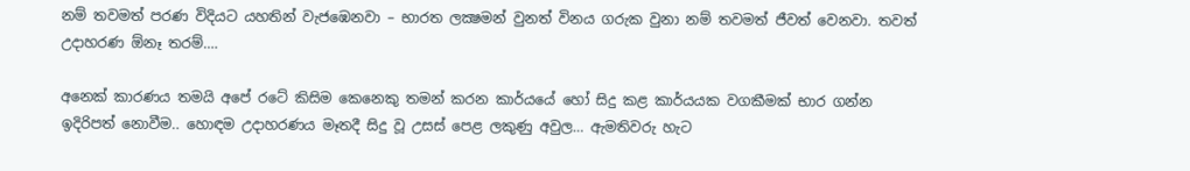නම් තවමත් පරණ විදියට යහතින් වැජඹෙනවා – භාරත ලක්‍ෂමන් වුනත් විනය ගරුක වුනා නම් තවමත් ජීවත් වෙනවා. තවත් උදාහරණ ඕනෑ තරම්….

අනෙක් කාරණය තමයි අපේ රටේ කිසිම කෙනෙකු තමන් කරන කාර්යයේ හෝ සිදු කළ කාර්යයක වගකීමක් භාර ගන්න ඉදිරිපත් නොවීම.. හොඳම උදාහරණය මෑතදී සිදු වූ උසස් පෙළ ලකුණු අවුල… ඇමතිවරු හැට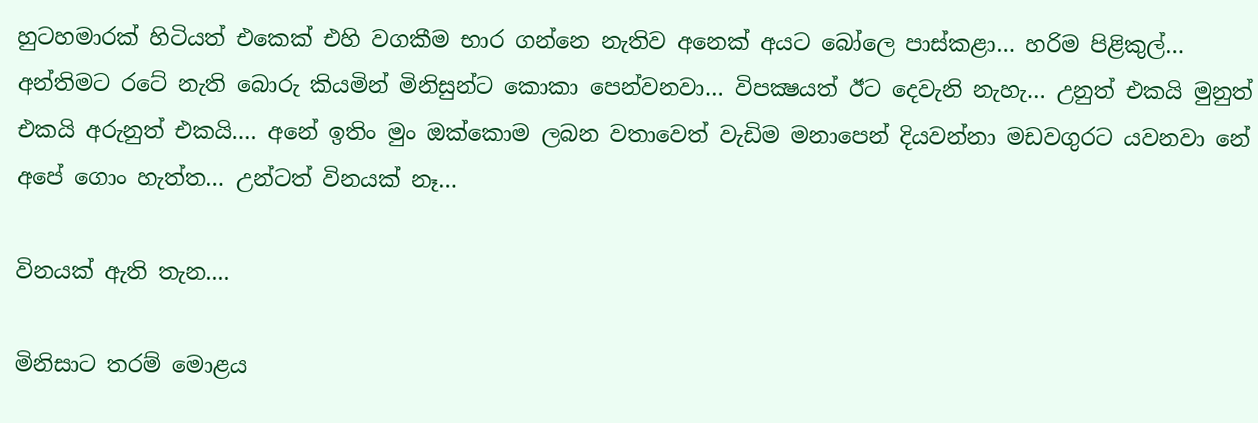හුටහමාරක් හිටියත් එකෙක් එහි වගකීම භාර ගන්නෙ නැතිව අනෙක් අයට බෝලෙ පාස්කළා… හරිම පිළිකුල්… අන්තිමට රටේ නැති බොරු කියමින් මිනිසුන්ට කොකා පෙන්වනවා… විපක්‍ෂයත් ඊට දෙවැනි නැහැ… උනුත් එකයි මුනුත් එකයි අරුනුත් එකයි…. අනේ ඉතිං මුං ඔක්කොම ලබන වතාවෙත් වැඩිම මනාපෙන් දියවන්නා මඩවගුරට යවනවා නේ අපේ ගොං හැත්ත… උන්ටත් විනයක් නෑ…

විනයක් ඇති තැන....

මිනිසාට තරම් මොළය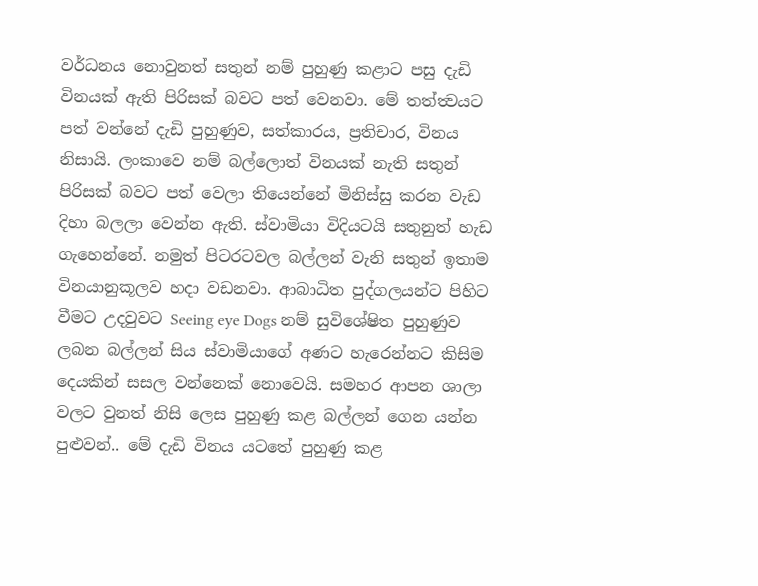වර්ධනය නොවුනත් සතුන් නම් පුහුණු කළාට පසු දැඩි විනයක් ඇති පිරිසක් බවට පත් වෙනවා. මේ තත්ත්‍වයට පත් වන්නේ දැඩි පුහුණුව, සත්කාරය, ප්‍රතිචාර, විනය නිසායි. ලංකාවෙ නම් බල්ලොත් විනයක් නැති සතුන් පිරිසක් බවට පත් වෙලා තියෙන්නේ මිනිස්සු කරන වැඩ දිහා බලලා වෙන්න ඇති. ස්වාමියා විදියටයි සතුනුත් හැඩ ගැහෙන්නේ. නමුත් පිටරටවල බල්ලන් වැනි සතුන් ඉතාම විනයානුකූලව හදා වඩනවා. ආබාධිත පුද්ගලයන්ට පිහිට වීමට උදවුවට Seeing eye Dogs නම් සුවිශේෂිත පුහුණුව ලබන බල්ලන් සිය ස්වාමියාගේ අණට හැරෙන්නට කිසිම දෙයකින් සසල වන්නෙක් නොවෙයි. සමහර ආපන ශාලා වලට වුනත් නිසි ලෙස පුහුණු කළ බල්ලන් ගෙන යන්න පුළුවන්.. මේ දැඩි විනය යටතේ පුහුණු කළ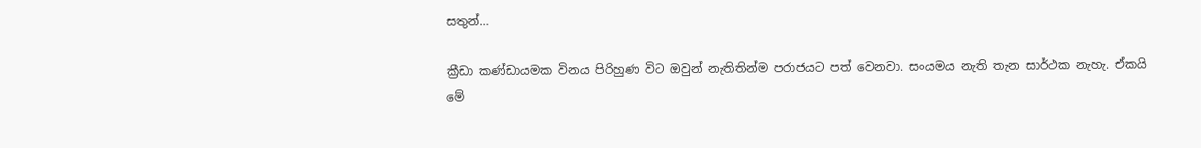සතුන්…

ක්‍රීඩා කණ්ඩායමක විනය පිරිහුණ විට ඔවුන් නැතිතින්ම පරාජයට පත් වෙනවා. සංයමය නැති තැන සාර්ථක නැහැ. ඒකයි මේ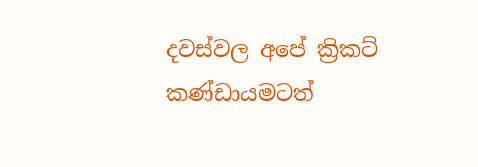දවස්වල අපේ ක්‍රිකට් කණ්ඩායමටත්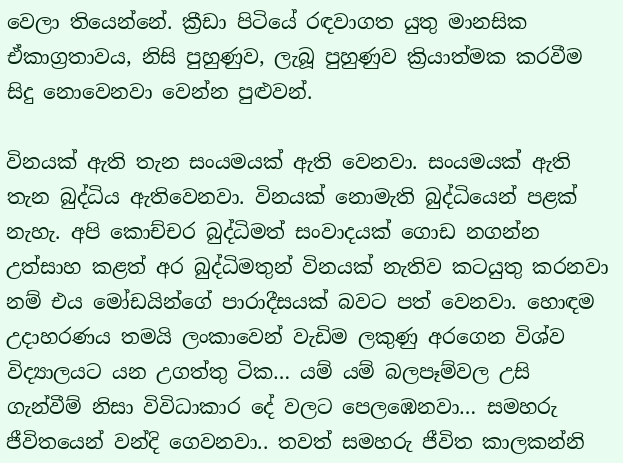වෙලා තියෙන්නේ. ක්‍රීඩා පිටියේ රඳවාගත යුතු මානසික ඒකාග්‍රතාවය, නිසි පුහුණුව, ලැබූ පුහුණුව ක්‍රියාත්මක කරවීම සිදු නොවෙනවා වෙන්න පුළුවන්.

විනයක් ඇති තැන සංයමයක් ඇති වෙනවා. සංයමයක් ඇති තැන බුද්ධිය ඇතිවෙනවා. විනයක් නොමැති බුද්ධියෙන් පළක් නැහැ. අපි කොච්චර බුද්ධිමත් සංවාදයක් ගොඩ නගන්න උත්සාහ කළත් අර බුද්ධිමතුන් විනයක් නැතිව කටයුතු කරනවා නම් එය මෝඩයින්ගේ පාරාදීසයක් බවට පත් වෙනවා. හොඳම උදාහරණය තමයි ලංකාවෙන් වැඩිම ලකුණු අරගෙන විශ්ව විද්‍යාලයට යන උගත්තු ටික… යම් යම් බලපෑම්වල උසි ගැන්වීම් නිසා විවිධාකාර දේ වලට පෙලඹෙනවා… සමහරු ජීවිතයෙන් වන්දි ගෙවනවා.. තවත් සමහරු ජීවිත කාලකන්නි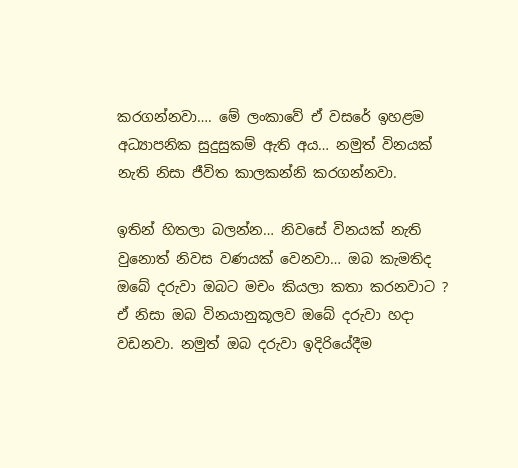කරගන්නවා…. මේ ලංකාවේ ඒ වසරේ ඉහළම අධ්‍යාපනික සුදුසුකම් ඇති අය… නමුත් විනයක් නැති නිසා ජීවිත කාලකන්නි කරගන්නවා.

ඉතින් හිතලා බලන්න… නිවසේ විනයක් නැති වුනොත් නිවස වණයක් වෙනවා… ඔබ කැමතිද ඔබේ දරුවා ඔබට මචං කියලා කතා කරනවාට ? ඒ නිසා ඔබ විනයානුකූලව ඔබේ දරුවා හදා වඩනවා. නමුත් ඔබ දරුවා ඉදිරියේදීම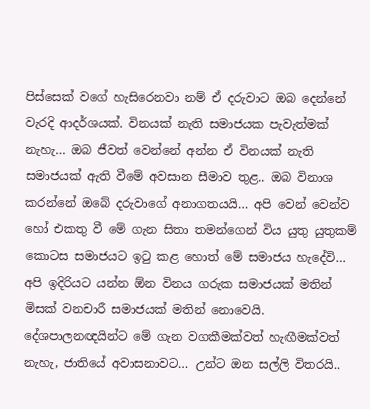පිස්සෙක් වගේ හැසිරෙනවා නම් ඒ දරුවාට ඔබ දෙන්නේ වැරදි ආදර්ශයක්. විනයක් නැති සමාජයක පැවැත්මක් නැහැ… ඔබ ජීවත් වෙන්නේ අන්න ඒ විනයක් නැති සමාජයක් ඇති වීමේ අවසාන සීමාව තුළ.. ඔබ විනාශ කරන්නේ ඔබේ දරුවාගේ අනාගතයයි… අපි වෙන් වෙන්ව හෝ එකතු වී මේ ගැන සිතා තමන්ගෙන් විය යුතු යුතුකම් කොටස සමාජයට ඉටු කළ හොත් මේ සමාජය හැදේවි… අපි ඉදිරියට යන්න ඕන විනය ගරුක සමාජයක් මතින් මිසක් වනචාරී සමාජයක් මතින් නොවෙයි. දේශපාලනඥයින්ට මේ ගැන වගකීමක්වත් හැඟීමක්වත් නැහැ, ජාතියේ අවාසනාවට… උන්ට ඔන සල්ලි විතරයි..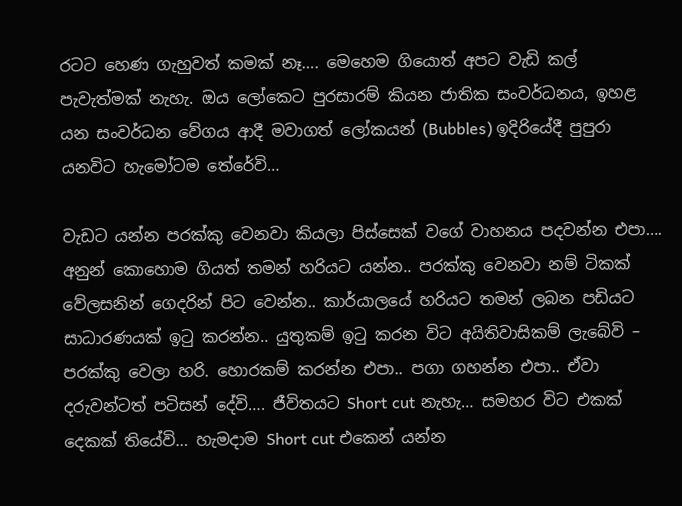රටට හෙණ ගැහුවත් කමක් නෑ…. මෙහෙම ගියොත් අපට වැඩි කල් පැවැත්මක් නැහැ. ඔය ලෝකෙට පුරසාරම් කියන ජාතික සංවර්ධනය, ඉහළ යන සංවර්ධන වේගය ආදී මවාගත් ලෝකයන් (Bubbles) ඉදිරියේදී පුපුරා යනවිට හැමෝටම තේරේවි…

වැඩට යන්න පරක්කු වෙනවා කියලා පිස්සෙක් වගේ වාහනය පදවන්න එපා…. අනුන් කොහොම ගියත් තමන් හරියට යන්න.. පරක්කු වෙනවා නම් ටිකක් වේලසනින් ගෙදරින් පිට වෙන්න.. කාර්යාලයේ හරියට තමන් ලබන පඩියට සාධාරණයක් ඉටු කරන්න.. යුතුකම් ඉටු කරන විට අයිතිවාසිකම් ලැබේවි – පරක්කු වෙලා හරි. හොරකම් කරන්න එපා.. පගා ගහන්න එපා.. ඒවා දරුවන්ටත් පටිසන් දේවි…. ජීවිතයට Short cut නැහැ… සමහර විට එකක් දෙකක් තියේවි… හැමදාම Short cut එකෙන් යන්න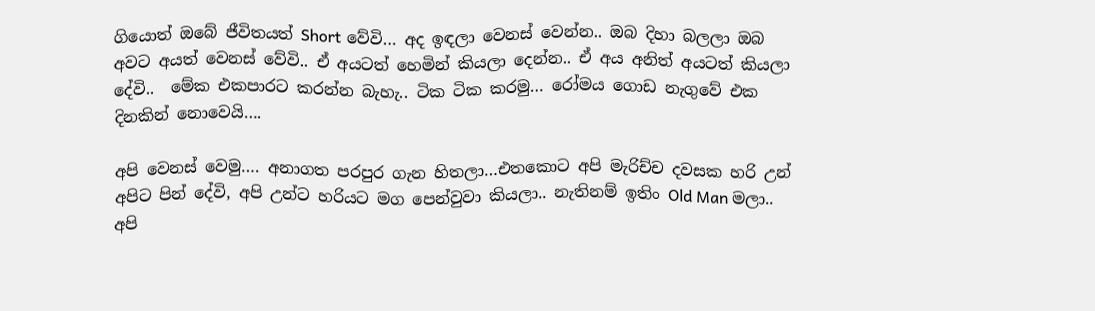ගියොත් ඔබේ ජීවිතයත් Short වේවි… අද ඉඳලා වෙනස් වෙන්න.. ඔබ දිහා බලලා ඔබ අවට අයත් වෙනස් වේවි.. ඒ අයටත් හෙමින් කියලා දෙන්න.. ඒ අය අනිත් අයටත් කියලා දේවි..  මේක එකපාරට කරන්න බැහැ.. ටික ටික කරමු… රෝමය ගොඩ නැගුවේ එක දිනකින් නොවෙයි….

අපි වෙනස් වෙමු…. අනාගත පරපුර ගැන හිතලා…එතකොට අපි මැරිච්ච දවසක හරි උන් අපිට පින් දේවි, අපි උන්ට හරියට මග පෙන්වුවා කියලා.. නැතිනම් ඉතිං Old Man මලා.. අපි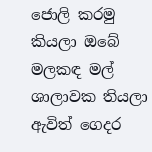ජොලි කරමු කියලා ඔබේ මලකඳ මල් ශාලාවක තියලා ඇවිත් ගෙදර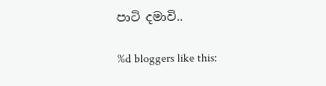පාටි දමාවි..

%d bloggers like this: